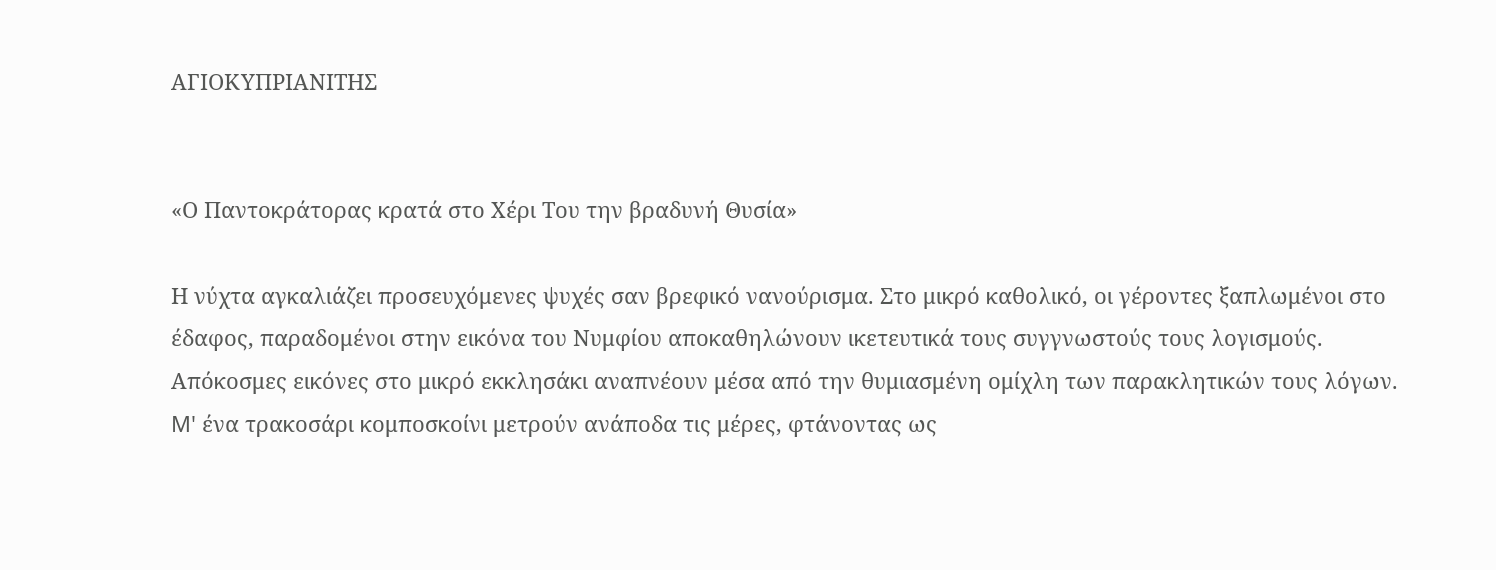ΑΓΙΟΚΥΠΡΙΑΝΙΤΗΣ


«Ο Παντοκράτορας κρατά στο Χέρι Του την βραδυνή Θυσία»

Η νύχτα αγκαλιάζει προσευχόμενες ψυχές σαν βρεφικό νανούρισμα. Στο μικρό καθολικό, οι γέροντες ξαπλωμένοι στο έδαφος, παραδομένοι στην εικόνα του Νυμφίου αποκαθηλώνουν ικετευτικά τους συγγνωστούς τους λογισμούς. Απόκοσμες εικόνες στο μικρό εκκλησάκι αναπνέουν μέσα από την θυμιασμένη ομίχλη των παρακλητικών τους λόγων. M' ένα τρακοσάρι κομποσκοίνι μετρούν ανάποδα τις μέρες, φτάνοντας ως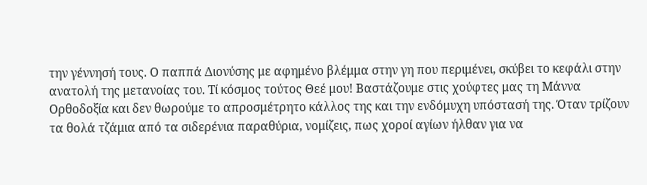την γέννησή τους. Ο παππά Διονύσης με αφημένο βλέμμα στην γη που περιμένει, σκύβει το κεφάλι στην ανατολή της μετανοίας του. Τί κόσμος τούτος Θεέ μου! Βαστάζουμε στις χούφτες μας τη Μάννα Ορθοδοξία και δεν θωρούμε το απροσμέτρητο κάλλος της και την ενδόμυχη υπόστασή της. Όταν τρίζουν τα θολά τζάμια από τα σιδερένια παραθύρια, νομίζεις, πως χοροί αγίων ήλθαν για να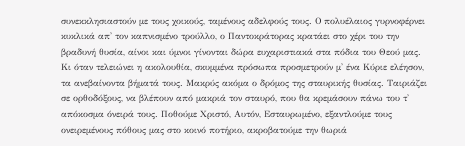συνεκκλησιαστούν με τους χοικούς, ταμένους αδελφούς τους. Ο πολυέλαιος γυρνοφέρνει κυκλικά απ' τον καπνισμένο τρούλλο, ο Παντοκράτορας κρατάει στο χέρι του την βραδυνή θυσία, αίνοι και ύμνοι γίνονται δώρα ευχαριστιακά στα πόδια του Θεού μας. Κι όταν τελειώνει η ακολουθία, σκυμμένα πρόσωπα προσμετρούν μ' ένα Κύριε ελέησον, τα ανεβαίνοντα βήματά τους. Μακρύς ακόμα ο δρόμος της σταυρικής θυσίας. Ταιριάζει σε ορθοδόξους, να βλέπουν από μακριά τον σταυρό, που θα κρεμάσουν πάνω του τ' απόκοσμα όνειρά τους. Ποθούμε Χριστό, Αυτόν, Εσταυρωμένο, εξαντλούμε τους ονειρεμένους πόθους μας στο κοινό ποτήριο, ακροβατούμε την θωριά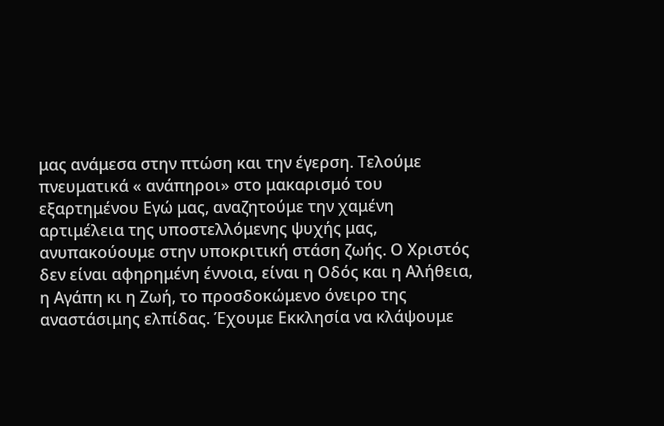μας ανάμεσα στην πτώση και την έγερση. Τελούμε πνευματικά « ανάπηροι» στο μακαρισμό του εξαρτημένου Εγώ μας, αναζητούμε την χαμένη αρτιμέλεια της υποστελλόμενης ψυχής μας, ανυπακούουμε στην υποκριτική στάση ζωής. Ο Χριστός δεν είναι αφηρημένη έννοια, είναι η Οδός και η Αλήθεια, η Αγάπη κι η Ζωή, το προσδοκώμενο όνειρο της αναστάσιμης ελπίδας. Έχουμε Εκκλησία να κλάψουμε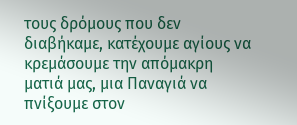τους δρόμους που δεν διαβήκαμε, κατέχουμε αγίους να κρεμάσουμε την απόμακρη ματιά μας, μια Παναγιά να πνίξουμε στον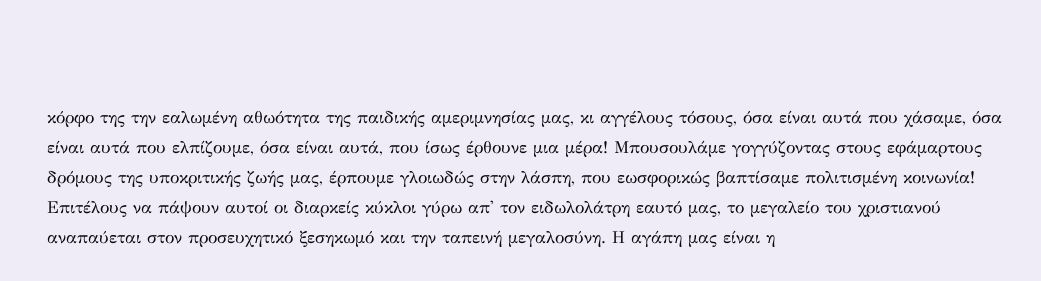κόρφο της την εαλωμένη αθωότητα της παιδικής αμεριμνησίας μας, κι αγγέλους τόσους, όσα είναι αυτά που χάσαμε, όσα είναι αυτά που ελπίζουμε, όσα είναι αυτά, που ίσως έρθουνε μια μέρα! Μπουσουλάμε γογγύζοντας στους εφάμαρτους δρόμους της υποκριτικής ζωής μας, έρπουμε γλοιωδώς στην λάσπη, που εωσφορικώς βαπτίσαμε πολιτισμένη κοινωνία! Επιτέλους να πάψουν αυτοί οι διαρκείς κύκλοι γύρω απ' τον ειδωλολάτρη εαυτό μας, το μεγαλείο του χριστιανού αναπαύεται στον προσευχητικό ξεσηκωμό και την ταπεινή μεγαλοσύνη. Η αγάπη μας είναι η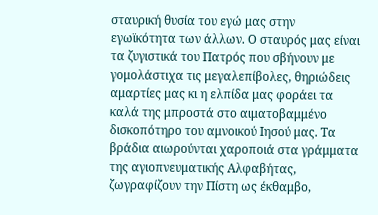σταυρική θυσία του εγώ μας στην εγωϊκότητα των άλλων. Ο σταυρός μας είναι τα ζυγιστικά του Πατρός που σβήνουν με γομολάστιχα τις μεγαλεπίβολες, θηριώδεις αμαρτίες μας κι η ελπίδα μας φοράει τα καλά της μπροστά στο αιματοβαμμένο δισκοπότηρο του αμνοικού Ιησού μας. Τα βράδια αιωρούνται χαροποιά στα γράμματα της αγιοπνευματικής Αλφαβήτας, ζωγραφίζουν την Πίστη ως έκθαμβο,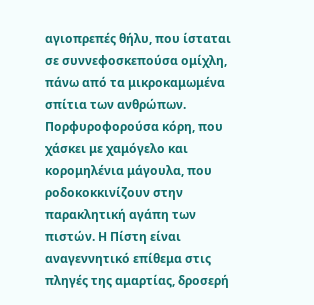αγιοπρεπές θήλυ, που ίσταται σε συννεφοσκεπούσα ομίχλη, πάνω από τα μικροκαμωμένα σπίτια των ανθρώπων. Πορφυροφορούσα κόρη, που χάσκει με χαμόγελο και κορομηλένια μάγουλα, που ροδοκοκκινίζουν στην παρακλητική αγάπη των πιστών. Η Πίστη είναι αναγεννητικό επίθεμα στις πληγές της αμαρτίας, δροσερή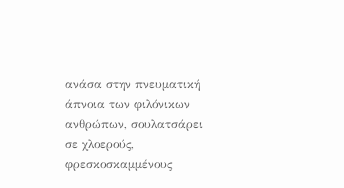ανάσα στην πνευματική άπνοια των φιλόνικων ανθρώπων, σουλατσάρει σε χλοερούς, φρεσκοσκαμμένους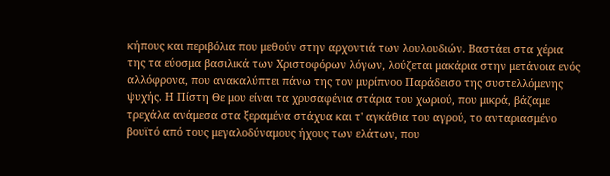κήπους και περιβόλια που μεθούν στην αρχοντιά των λουλουδιών. Βαστάει στα χέρια της τα εύοσμα βασιλικά των Χριστοφόρων λόγων, λούζεται μακάρια στην μετάνοια ενός αλλόφρονα, που ανακαλύπτει πάνω της τον μυρίπνοο Παράδεισο της συστελλόμενης ψυχής. Η Πίστη Θε μου είναι τα χρυσαφένια στάρια του χωριού, που μικρά, βάζαμε τρεχάλα ανάμεσα στα ξεραμένα στάχυα και τ' αγκάθια του αγρού, το ανταριασμένο βουϊτό από τους μεγαλοδύναμους ήχους των ελάτων, που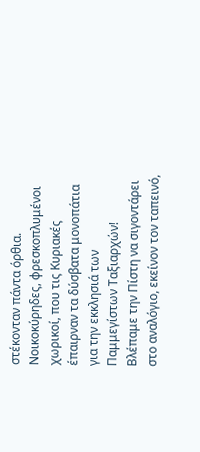στέκονταν πάντα όρθια. Νοικοκύρηδες, φρεσκοπλυμένοι χωρικοί, που τις Κυριακές έπαιρναν τα δύσβατα μονοπάτια για την εκκλησιά των Παμμεγίστων Ταξιαρχών! Βλέπαμε την Πίστη να σιγοντάρει στο αναλόγιο, εκείνον τον ταπεινό,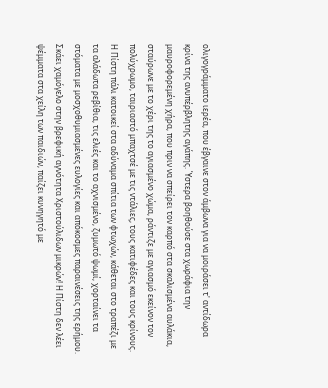ολιγογράμματο ιερέα, που έβγαινε στον άμβωνα για να μοιράσει τ' αντίδωρα κρίνα της ανυπέρβλητης αγάπης. Ύστερα βοηθούσε στα χωράφια την μαυροφορεμένη χήρα, που πριν να σπείρει τον καρπό στα σκαλισμένα αυλάκια, σταύρωνε με το χέρι της το αγιασμένο χώμα, ράντιζε με αγιασμό εκείνον τον πολύχρωμο, ταιριαστό μπαχτσέ με τις ντάλιες, τους κατιφέδες και τους κρίνους. Η Πίστη πάλι κατοικεί στα αδύναμα σπίτια των φτωχών, κάθεται στο τραπέζι με τα αλάδωτα ρεβίθια, τις ελιές και το αχνισμένο, ζυμωτό ψωμί, χορταίνει τα στόματα με μοσχοθυμιασμένες ευλογίες και απόκοσμες παραινέσεις της ερήμου. Σκάει χαμόγελο στην βρεφική αγνότητα Χριστούλιδων μικρών! Η Πίστη δεν λέει ψέμματα στα χείλη των παιδιών, παίζει κυνηγητό με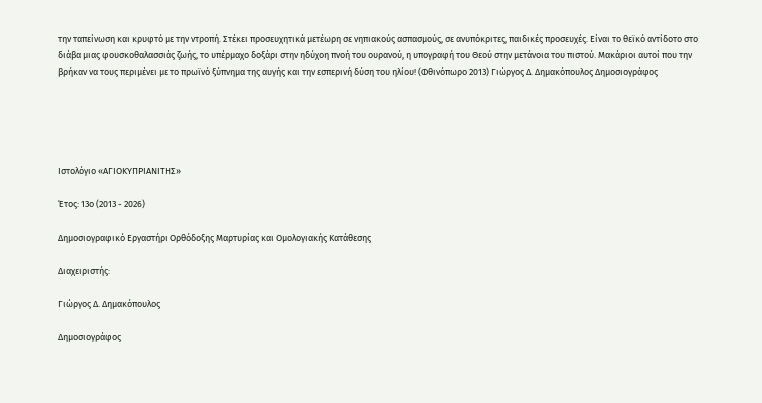την ταπείνωση και κρυφτό με την ντροπή. Στέκει προσευχητικά μετέωρη σε νηπιακούς ασπασμούς, σε ανυπόκριτες, παιδικές προσευχές. Είναι το θεϊκό αντίδοτο στο διάβα μιας φουσκοθαλασσιάς ζωής, το υπέρμαχο δοξάρι στην ηδύχοη πνοή του ουρανού, η υπογραφή του Θεού στην μετάνοια του πιστού. Μακάριοι αυτοί που την βρήκαν να τους περιμένει με το πρωϊνό ξύπνημα της αυγής και την εσπερινή δύση του ηλίου! (Φθινόπωρο 2013) Γιώργος Δ. Δημακόπουλος Δημοσιογράφος





Ιστολόγιο «ΑΓΙΟΚΥΠΡΙΑΝΙΤΗΣ»

Έτος: 13ο (2013 - 2026)

Δημοσιογραφικό Εργαστήρι Ορθόδοξης Μαρτυρίας και Ομολογιακής Κατάθεσης

Διαχειριστής:

Γιώργος Δ. Δημακόπουλος

Δημοσιογράφος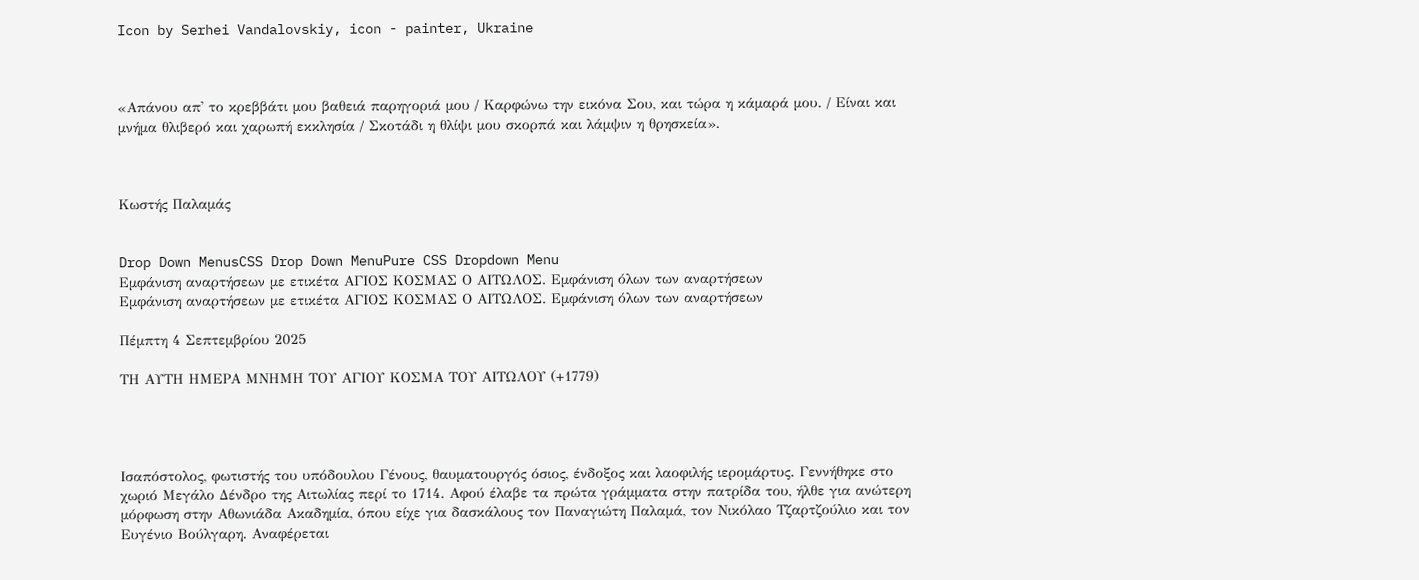Icon by Serhei Vandalovskiy, icon - painter, Ukraine



«Απάνου απ' το κρεββάτι μου βαθειά παρηγοριά μου / Καρφώνω την εικόνα Σου, και τώρα η κάμαρά μου. / Είναι και μνήμα θλιβερό και χαρωπή εκκλησία / Σκοτάδι η θλίψι μου σκορπά και λάμψιν η θρησκεία».



Κωστής Παλαμάς


Drop Down MenusCSS Drop Down MenuPure CSS Dropdown Menu
Εμφάνιση αναρτήσεων με ετικέτα ΑΓΙΟΣ ΚΟΣΜΑΣ Ο ΑΙΤΩΛΟΣ. Εμφάνιση όλων των αναρτήσεων
Εμφάνιση αναρτήσεων με ετικέτα ΑΓΙΟΣ ΚΟΣΜΑΣ Ο ΑΙΤΩΛΟΣ. Εμφάνιση όλων των αναρτήσεων

Πέμπτη 4 Σεπτεμβρίου 2025

ΤΗ ΑΥΤΗ ΗΜΕΡΑ ΜΝΗΜΗ ΤΟΥ ΑΓΙΟΥ ΚΟΣΜΑ ΤΟΥ ΑΙΤΩΛΟΥ (+1779)




Iσαπόστολος, φωτιστής του υπόδουλου Γένους, θαυματουργός όσιος, ένδοξος και λαοφιλής ιερομάρτυς. Γεννήθηκε στο χωριό Μεγάλο Δένδρο της Αιτωλίας περί το 1714. Αφού έλαβε τα πρώτα γράμματα στην πατρίδα του, ήλθε για ανώτερη μόρφωση στην Αθωνιάδα Ακαδημία, όπου είχε για δασκάλους τον Παναγιώτη Παλαμά, τον Νικόλαο Τζαρτζούλιο και τον Ευγένιο Βούλγαρη. Αναφέρεται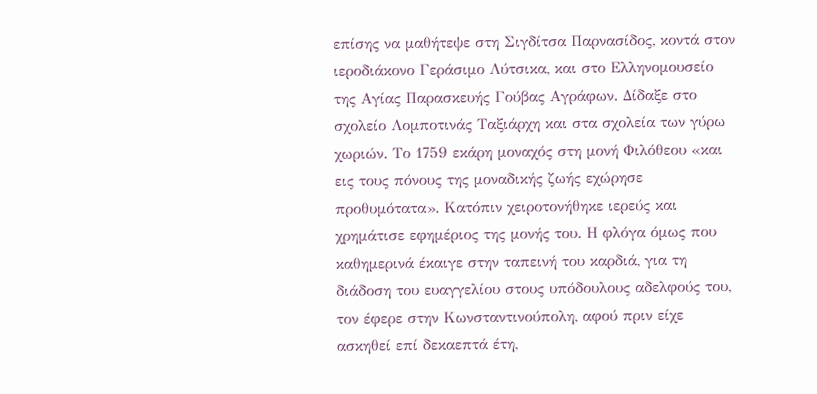επίσης να μαθήτεψε στη Σιγδίτσα Παρνασίδος, κοντά στον ιεροδιάκονο Γεράσιμο Λύτσικα, και στο Ελληνομουσείο της Αγίας Παρασκευής Γούβας Αγράφων. Δίδαξε στο σχολείο Λομποτινάς Ταξιάρχη και στα σχολεία των γύρω χωριών. Το 1759 εκάρη μοναχός στη μονή Φιλόθεου «και εις τους πόνους της μοναδικής ζωής εχώρησε προθυμότατα». Κατόπιν χειροτονήθηκε ιερεύς και χρημάτισε εφημέριος της μονής του. Η φλόγα όμως που καθημερινά έκαιγε στην ταπεινή του καρδιά, για τη διάδοση του ευαγγελίου στους υπόδουλους αδελφούς του, τον έφερε στην Κωνσταντινούπολη, αφού πριν είχε ασκηθεί επί δεκαεπτά έτη,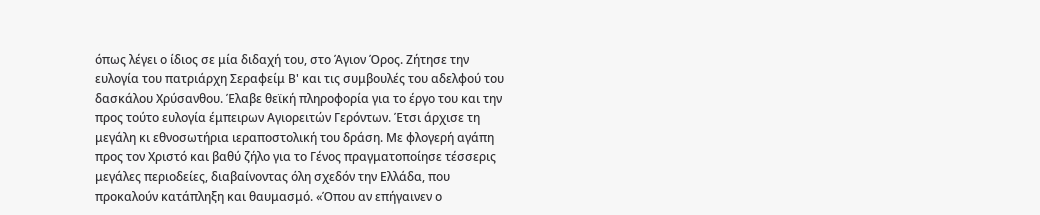όπως λέγει ο ίδιος σε μία διδαχή του, στο Άγιον Όρος. Ζήτησε την ευλογία του πατριάρχη Σεραφείμ Β' και τις συμβουλές του αδελφού του δασκάλου Χρύσανθου. Έλαβε θεϊκή πληροφορία για το έργο του και την προς τούτο ευλογία έμπειρων Αγιορειτών Γερόντων. Έτσι άρχισε τη μεγάλη κι εθνοσωτήρια ιεραποστολική του δράση. Με φλογερή αγάπη προς τον Χριστό και βαθύ ζήλο για το Γένος πραγματοποίησε τέσσερις μεγάλες περιοδείες, διαβαίνοντας όλη σχεδόν την Ελλάδα, που προκαλούν κατάπληξη και θαυμασμό. «Όπου αν επήγαινεν ο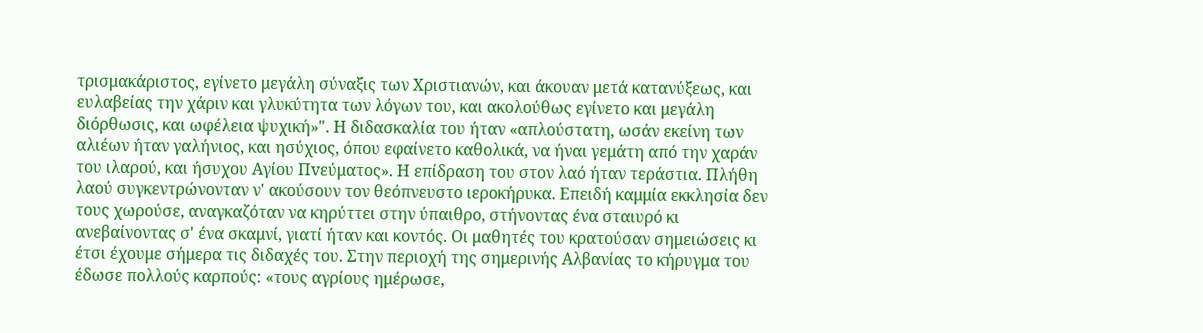τρισμακάριστος, εγίνετο μεγάλη σύναξις των Χριστιανών, και άκουαν μετά κατανύξεως, και ευλαβείας την χάριν και γλυκύτητα των λόγων του, και ακολούθως εγίνετο και μεγάλη διόρθωσις, και ωφέλεια ψυχική»". Η διδασκαλία του ήταν «απλούστατη, ωσάν εκείνη των αλιέων ήταν γαλήνιος, και ησύχιος, όπου εφαίνετο καθολικά, να ήναι γεμάτη από την χαράν του ιλαρού, και ήσυχου Αγίου Πvεύματoς». Η επίδραση του στον λαό ήταν τεράστια. Πλήθη λαού συγκεντρώνονταν ν' ακούσουν τον θεόπνευστο ιεροκήρυκα. Επειδή καμμία εκκλησία δεν τους χωρούσε, αναγκαζόταν να κηρύττει στην ύπαιθρο, στήνοντας ένα σταιυρό κι ανεβαίνοντας σ' ένα σκαμνί, γιατί ήταν και κοντός. Οι μαθητές του κρατούσαν σημειώσεις κι έτσι έχουμε σήμερα τις διδαχές του. Στην περιοχή της σημερινής Αλβανίας το κήρυγμα του έδωσε πολλούς καρπούς: «τους αγρίους ημέρωσε,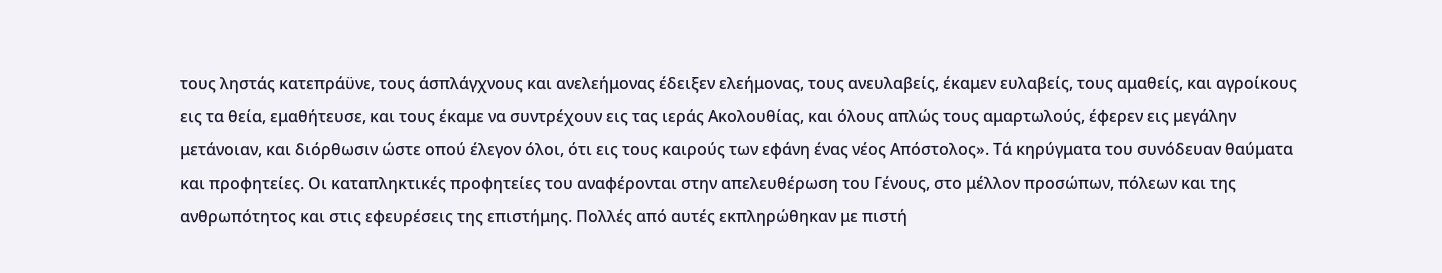τους ληστάς κατεπράϋνε, τους άσπλάγχνους και ανελεήμονας έδειξεν ελεήμονας, τους ανευλαβείς, έκαμεν ευλαβείς, τους αμαθείς, και αγροίκους εις τα θεία, εμαθήτευσε, και τους έκαμε να συντρέχουν εις τας ιεράς Ακολουθίας, και όλους απλώς τους αμαρτωλούς, έφερεν εις μεγάλην μετάνοιαν, και διόρθωσιν ώστε οπού έλεγον όλοι, ότι εις τους καιρούς των εφάνη ένας νέος Απόστολος». Τά κηρύγματα του συνόδευαν θαύματα και προφητείες. Οι καταπληκτικές προφητείες του αναφέρονται στην απελευθέρωση του Γένους, στο μέλλον προσώπων, πόλεων και της ανθρωπότητος και στις εφευρέσεις της επιστήμης. Πολλές από αυτές εκπληρώθηκαν με πιστή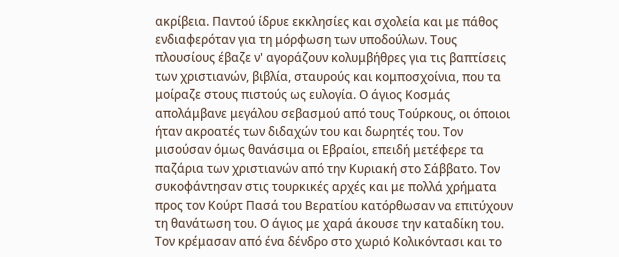ακρίβεια. Παντού ίδρυε εκκλησίες και σχολεία και με πάθος ενδιαφερόταν για τη μόρφωση των υποδούλων. Τους πλουσίους έβαζε ν' αγοράζουν κολυμβήθρες για τις βαπτίσεις των χριστιανών, βιβλία, σταυρούς και κομποσχοίνια, που τα μοίραζε στους πιστούς ως ευλογία. Ο άγιος Κοσμάς απολάμβανε μεγάλου σεβασμού από τους Τούρκους, οι όποιοι ήταν ακροατές των διδαχών του και δωρητές του. Τον μισούσαν όμως θανάσιμα οι Εβραίοι, επειδή μετέφερε τα παζάρια των χριστιανών από την Κυριακή στο Σάββατο. Τον συκοφάντησαν στις τουρκικές αρχές και με πολλά χρήματα προς τον Κούρτ Πασά του Βερατίου κατόρθωσαν να επιτύχουν τη θανάτωση του. Ο άγιος με χαρά άκουσε την καταδίκη του. Τον κρέμασαν από ένα δένδρο στο χωριό Κολικόντασι και το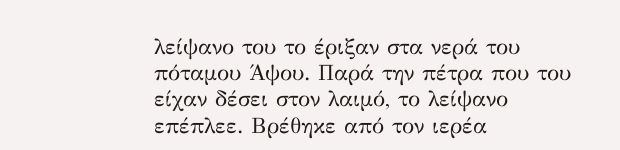λείψανο του το έριξαν στα νερά του πόταμου Άψου. Παρά την πέτρα που του είχαν δέσει στον λαιμό, το λείψανο επέπλεε. Βρέθηκε από τον ιερέα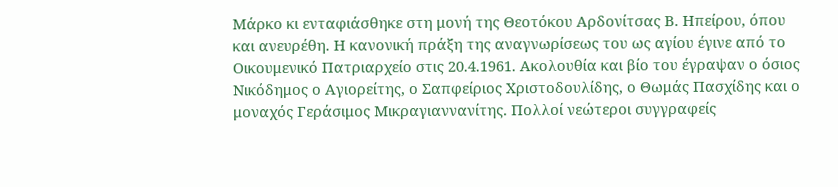Μάρκο κι ενταφιάσθηκε στη μονή της Θεοτόκου Αρδονίτσας Β. Ηπείρου, όπου και ανευρέθη. Η κανονική πράξη της αναγνωρίσεως του ως αγίου έγινε από το Οικουμενικό Πατριαρχείο στις 20.4.1961. Ακολουθία και βίο του έγραψαν ο όσιος Νικόδημος ο Αγιορείτης, ο Σαπφείριος Χριστοδουλίδης, ο Θωμάς Πασχίδης και ο μοναχός Γεράσιμος Μικραγιαννανίτης. Πολλοί νεώτεροι συγγραφείς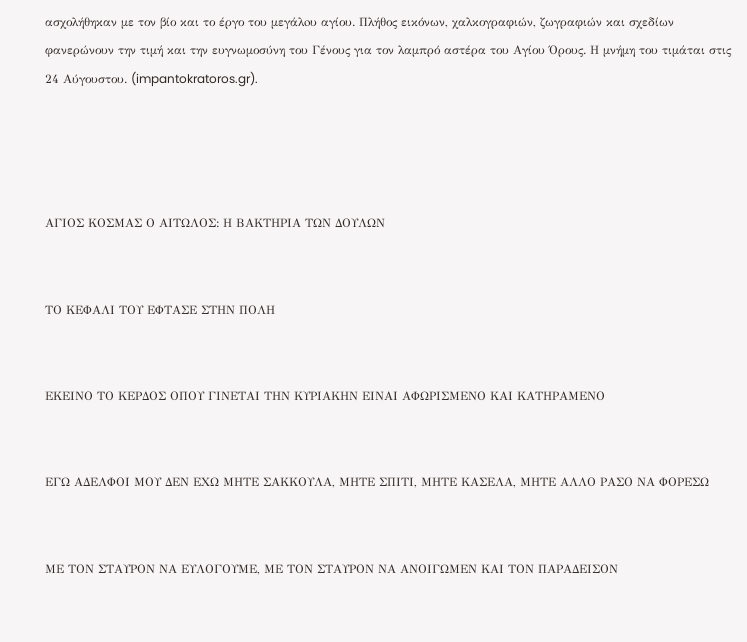ασχολήθηκαν με τον βίο και το έργο του μεγάλoυ αγίου. Πλήθος εικόνων, χαλκογραφιών, ζωγραφιών και σχεδίων φανερώνουν την τιμή και την ευγνωμοσύνη του Γένους για τον λαμπρό αστέρα του Αγίου Όρους. Η μνήμη του τιμάται στις 24 Αύγουστου. (impantokratoros.gr).




ΑΓΙΟΣ ΚΟΣΜΑΣ Ο ΑΙΤΩΛΟΣ: Η ΒΑΚΤΗΡΙΑ ΤΩΝ ΔΟΥΛΩΝ


ΤΟ ΚΕΦΑΛΙ ΤΟΥ ΕΦΤΑΣΕ ΣΤΗΝ ΠΟΛΗ


ΕΚΕΙΝΟ ΤΟ ΚΕΡΔΟΣ ΟΠΟΥ ΓΙΝΕΤΑΙ ΤΗΝ ΚΥΡΙΑΚΗΝ ΕΙΝΑΙ ΑΦΩΡΙΣΜΕΝΟ ΚΑΙ ΚΑΤΗΡΑΜΕΝΟ


ΕΓΩ ΑΔΕΛΦΟΙ ΜΟΥ ΔΕΝ ΕΧΩ ΜΗΤΕ ΣΑΚΚΟΥΛΑ, ΜΗΤΕ ΣΠΙΤΙ, ΜΗΤΕ ΚΑΣΕΛΑ, ΜΗΤΕ ΑΛΛΟ ΡΑΣΟ ΝΑ ΦΟΡΕΣΩ


ΜΕ ΤΟΝ ΣΤΑΥΡΟΝ ΝΑ ΕΥΛΟΓΟΥΜΕ, ΜΕ ΤΟΝ ΣΤΑΥΡΟΝ ΝΑ ΑΝΟΙΓΩΜΕΝ ΚΑΙ ΤΟΝ ΠΑΡΑΔΕΙΣΟΝ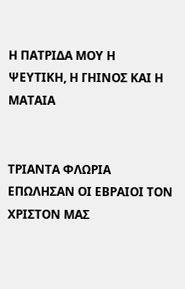Η ΠΑΤΡΙΔΑ ΜΟΥ Η ΨΕΥΤΙΚΗ, Η ΓΗΙΝΟΣ ΚΑΙ Η ΜΑΤΑΙΑ


ΤΡΙΑΝΤΑ ΦΛΩΡΙΑ ΕΠΩΛΗΣΑΝ ΟΙ ΕΒΡΑΙΟΙ ΤΟΝ ΧΡΙΣΤΟΝ ΜΑΣ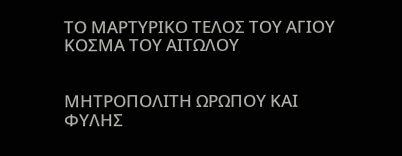ΤΟ ΜΑΡΤΥΡΙΚΟ ΤΕΛΟΣ ΤΟΥ ΑΓΙΟΥ ΚΟΣΜΑ ΤΟΥ ΑΙΤΩΛΟΥ


ΜΗΤΡΟΠΟΛΙΤΗ ΩΡΩΠΟΥ ΚΑΙ ΦΥΛΗΣ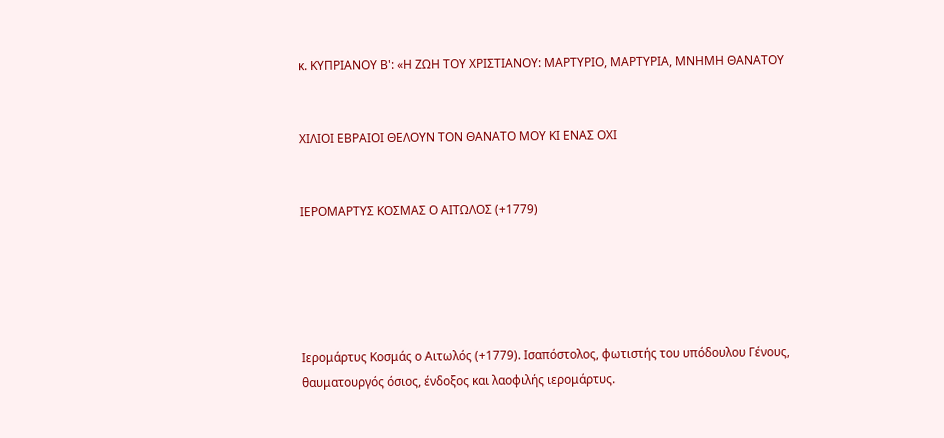κ. ΚΥΠΡΙΑΝΟΥ Β': «Η ΖΩΗ ΤΟΥ ΧΡΙΣΤΙΑΝΟΥ: ΜΑΡΤΥΡΙΟ, ΜΑΡΤΥΡΙΑ, ΜΝΗΜΗ ΘΑΝΑΤΟΥ


ΧΙΛΙΟΙ ΕΒΡΑΙΟΙ ΘΕΛΟΥΝ ΤΟΝ ΘΑΝΑΤΟ ΜΟΥ ΚΙ ΕΝΑΣ ΟΧΙ


ΙΕΡΟΜΑΡΤΥΣ ΚΟΣΜΑΣ Ο ΑΙΤΩΛΟΣ (+1779)





Ιερομάρτυς Κοσμάς ο Αιτωλός (+1779). Iσαπόστολος, φωτιστής του υπόδουλου Γένους, θαυματουργός όσιος, ένδοξος και λαοφιλής ιερομάρτυς.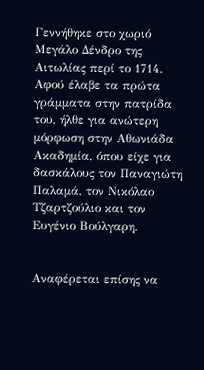Γεννήθηκε στο χωριό Μεγάλο Δένδρο της Αιτωλίας περί το 1714. Αφού έλαβε τα πρώτα γράμματα στην πατρίδα του, ήλθε για ανώτερη μόρφωση στην Αθωνιάδα Ακαδημία, όπου είχε για δασκάλους τον Παναγιώτη Παλαμά, τον Νικόλαο Τζαρτζούλιο και τον Ευγένιο Βούλγαρη.


Αναφέρεται επίσης να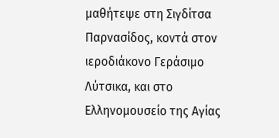μαθήτεψε στη Σιγδίτσα Παρνασίδος, κοντά στον ιεροδιάκονο Γεράσιμο Λύτσικα, και στο Ελληνομουσείο της Αγίας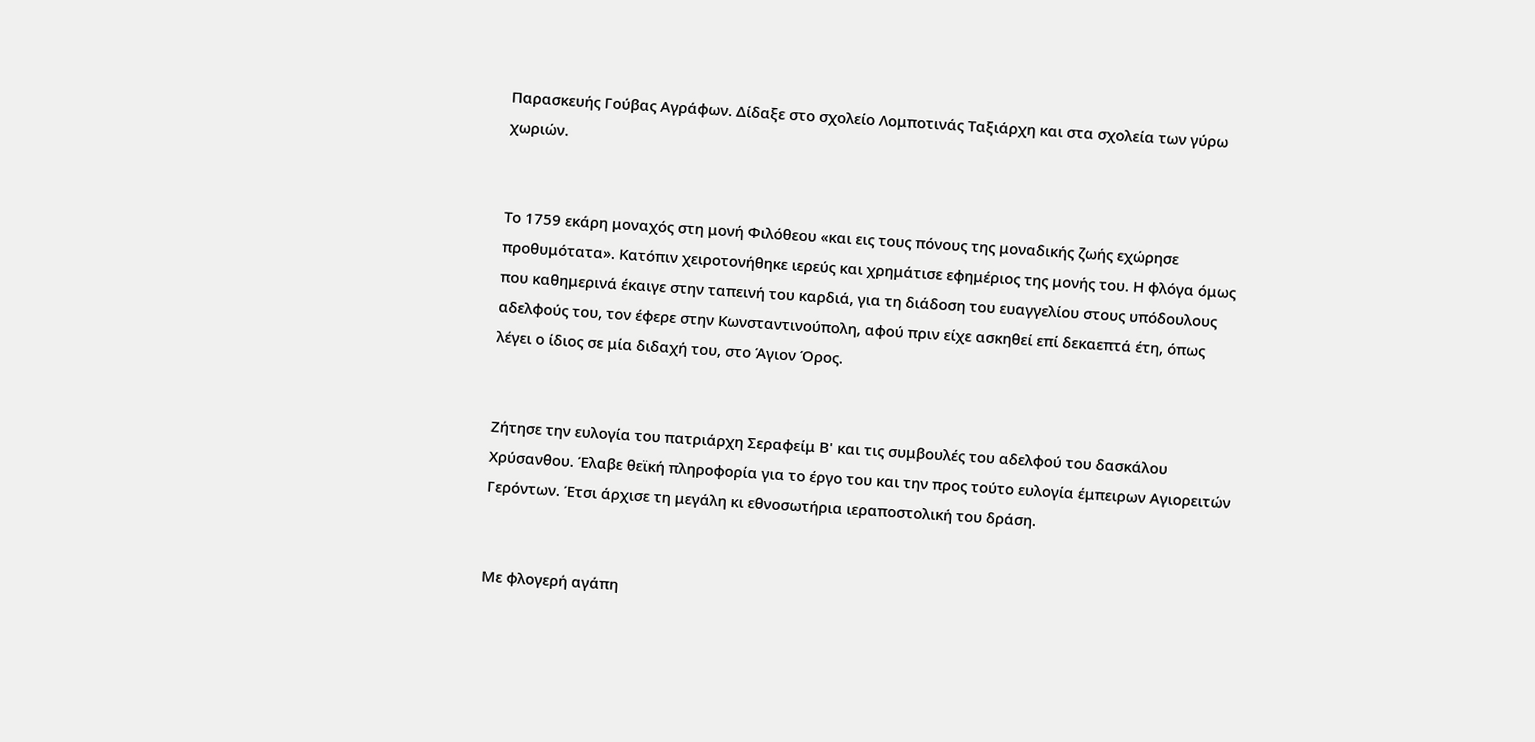Παρασκευής Γούβας Αγράφων. Δίδαξε στο σχολείο Λομποτινάς Ταξιάρχη και στα σχολεία των γύρω χωριών.


Το 1759 εκάρη μοναχός στη μονή Φιλόθεου «και εις τους πόνους της μοναδικής ζωής εχώρησε προθυμότατα». Κατόπιν χειροτονήθηκε ιερεύς και χρημάτισε εφημέριος της μονής του. Η φλόγα όμως που καθημερινά έκαιγε στην ταπεινή του καρδιά, για τη διάδοση του ευαγγελίου στους υπόδουλους αδελφούς του, τον έφερε στην Κωνσταντινούπολη, αφού πριν είχε ασκηθεί επί δεκαεπτά έτη, όπως λέγει ο ίδιος σε μία διδαχή του, στο Άγιον Όρος.


Ζήτησε την ευλογία του πατριάρχη Σεραφείμ Β' και τις συμβουλές του αδελφού του δασκάλου Χρύσανθου. Έλαβε θεϊκή πληροφορία για το έργο του και την προς τούτο ευλογία έμπειρων Αγιορειτών Γερόντων. Έτσι άρχισε τη μεγάλη κι εθνοσωτήρια ιεραποστολική του δράση.


Με φλογερή αγάπη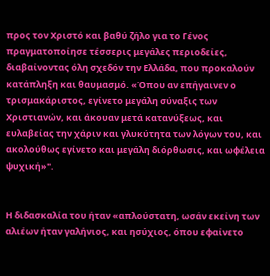προς τον Χριστό και βαθύ ζήλο για το Γένος πραγματοποίησε τέσσερις μεγάλες περιοδείες, διαβαίνοντας όλη σχεδόν την Ελλάδα, που προκαλούν κατάπληξη και θαυμασμό. «Όπου αν επήγαινεν ο τρισμακάριστος, εγίνετο μεγάλη σύναξις των Χριστιανών, και άκουαν μετά κατανύξεως, και ευλαβείας την χάριν και γλυκύτητα των λόγων του, και ακολούθως εγίνετο και μεγάλη διόρθωσις, και ωφέλεια ψυχική»".


Η διδασκαλία του ήταν «απλούστατη, ωσάν εκείνη των αλιέων ήταν γαλήνιος, και ησύχιος, όπου εφαίνετο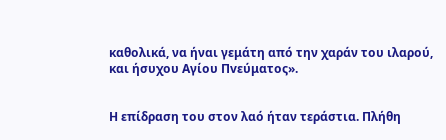καθολικά, να ήναι γεμάτη από την χαράν του ιλαρού, και ήσυχου Αγίου Πvεύματoς».


Η επίδραση του στον λαό ήταν τεράστια. Πλήθη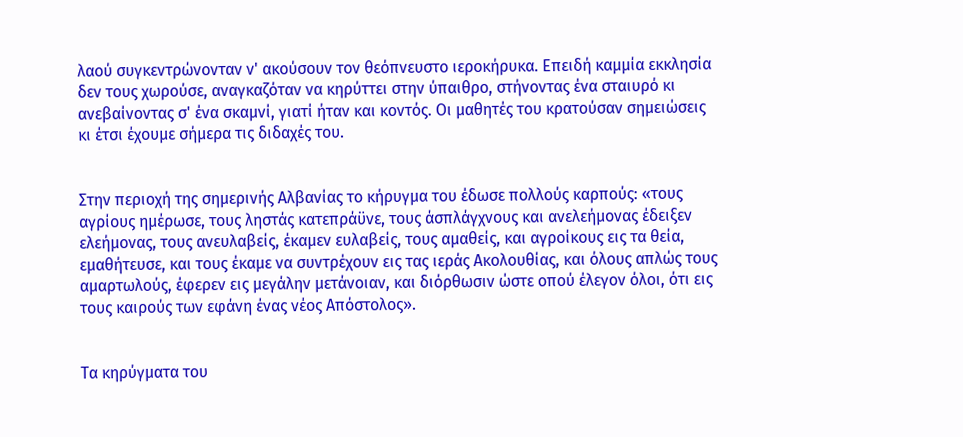λαού συγκεντρώνονταν ν' ακούσουν τον θεόπνευστο ιεροκήρυκα. Επειδή καμμία εκκλησία δεν τους χωρούσε, αναγκαζόταν να κηρύττει στην ύπαιθρο, στήνοντας ένα σταιυρό κι ανεβαίνοντας σ' ένα σκαμνί, γιατί ήταν και κοντός. Οι μαθητές του κρατούσαν σημειώσεις κι έτσι έχουμε σήμερα τις διδαχές του.


Στην περιοχή της σημερινής Αλβανίας το κήρυγμα του έδωσε πολλούς καρπούς: «τους αγρίους ημέρωσε, τους ληστάς κατεπράϋνε, τους άσπλάγχνους και ανελεήμονας έδειξεν ελεήμονας, τους ανευλαβείς, έκαμεν ευλαβείς, τους αμαθείς, και αγροίκους εις τα θεία, εμαθήτευσε, και τους έκαμε να συντρέχουν εις τας ιεράς Ακολουθίας, και όλους απλώς τους αμαρτωλούς, έφερεν εις μεγάλην μετάνοιαν, και διόρθωσιν ώστε οπού έλεγον όλοι, ότι εις τους καιρούς των εφάνη ένας νέος Απόστολος».


Τα κηρύγματα του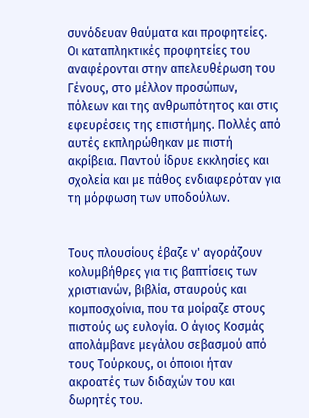συνόδευαν θαύματα και προφητείες. Οι καταπληκτικές προφητείες του αναφέρονται στην απελευθέρωση του Γένους, στο μέλλον προσώπων, πόλεων και της ανθρωπότητος και στις εφευρέσεις της επιστήμης. Πολλές από αυτές εκπληρώθηκαν με πιστή ακρίβεια. Παντού ίδρυε εκκλησίες και σχολεία και με πάθος ενδιαφερόταν για τη μόρφωση των υποδούλων.


Τους πλουσίους έβαζε ν' αγοράζουν κολυμβήθρες για τις βαπτίσεις των χριστιανών, βιβλία, σταυρούς και κομποσχοίνια, που τα μοίραζε στους πιστούς ως ευλογία. Ο άγιος Κοσμάς απολάμβανε μεγάλου σεβασμού από τους Τούρκους, οι όποιοι ήταν ακροατές των διδαχών του και δωρητές του.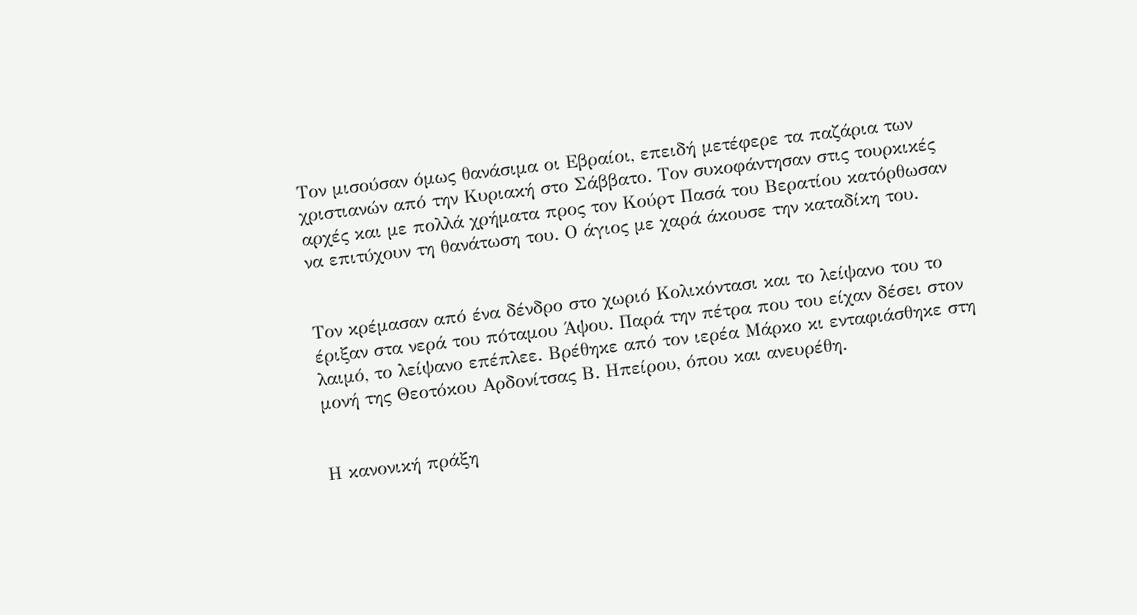Τον μισούσαν όμως θανάσιμα οι Εβραίοι, επειδή μετέφερε τα παζάρια των χριστιανών από την Κυριακή στο Σάββατο. Τον συκοφάντησαν στις τουρκικές αρχές και με πολλά χρήματα προς τον Κούρτ Πασά του Βερατίου κατόρθωσαν να επιτύχουν τη θανάτωση του. Ο άγιος με χαρά άκουσε την καταδίκη του.


Τον κρέμασαν από ένα δένδρο στο χωριό Κολικόντασι και το λείψανο του το έριξαν στα νερά του πόταμου Άψου. Παρά την πέτρα που του είχαν δέσει στον λαιμό, το λείψανο επέπλεε. Βρέθηκε από τον ιερέα Μάρκο κι ενταφιάσθηκε στη μονή της Θεοτόκου Αρδονίτσας Β. Ηπείρου, όπου και ανευρέθη.


Η κανονική πράξη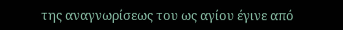της αναγνωρίσεως του ως αγίου έγινε από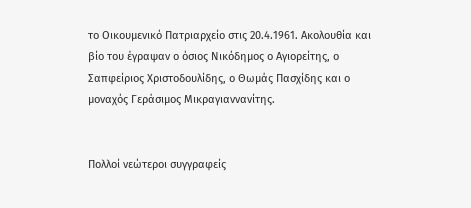το Οικουμενικό Πατριαρχείο στις 20.4.1961. Ακολουθία και βίο του έγραψαν ο όσιος Νικόδημος ο Αγιορείτης, ο Σαπφείριος Χριστοδουλίδης, ο Θωμάς Πασχίδης και ο μοναχός Γεράσιμος Μικραγιαννανίτης.


Πολλοί νεώτεροι συγγραφείς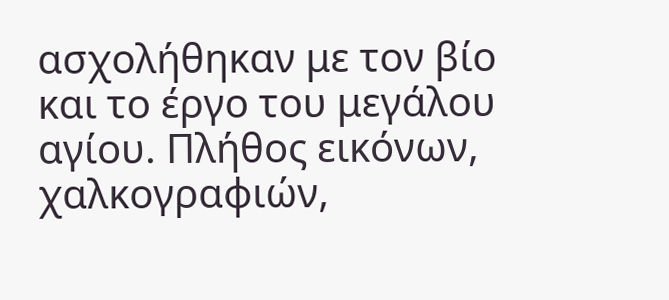ασχολήθηκαν με τον βίο και το έργο του μεγάλoυ αγίου. Πλήθος εικόνων, χαλκογραφιών,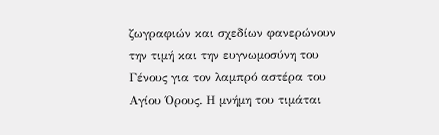ζωγραφιών και σχεδίων φανερώνουν την τιμή και την ευγνωμοσύνη του Γένους για τον λαμπρό αστέρα του Αγίου Όρους. Η μνήμη του τιμάται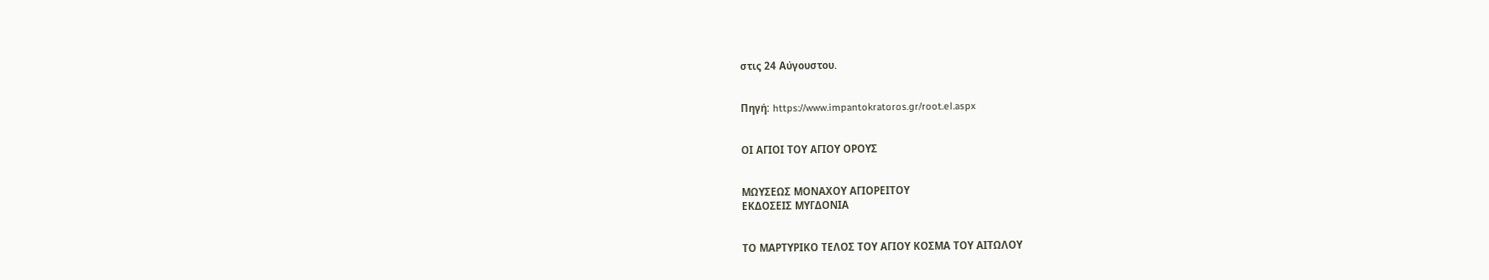στις 24 Αύγουστου.


Πηγή: https://www.impantokratoros.gr/root.el.aspx


ΟΙ ΑΓΙΟΙ ΤΟΥ ΑΓΙΟΥ ΟΡΟΥΣ


ΜΩΥΣΕΩΣ ΜΟΝΑΧΟΥ ΑΓΙΟΡΕΙΤΟΥ
ΕΚΔΟΣΕΙΣ ΜΥΓΔΟΝΙΑ


ΤΟ ΜΑΡΤΥΡΙΚΟ ΤΕΛΟΣ ΤΟΥ ΑΓΙΟΥ ΚΟΣΜΑ ΤΟΥ ΑΙΤΩΛΟΥ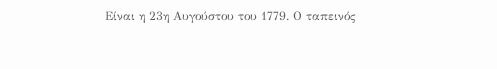Είναι η 23η Αυγούστου του 1779. Ο ταπεινός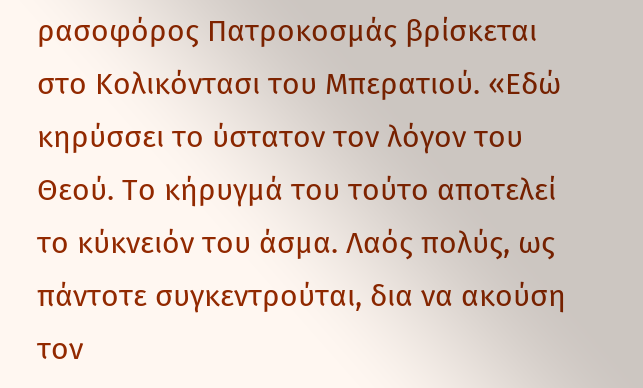ρασοφόρος Πατροκοσμάς βρίσκεται στο Κολικόντασι του Μπερατιού. «Εδώ κηρύσσει το ύστατον τον λόγον του Θεού. Το κήρυγμά του τούτο αποτελεί το κύκνειόν του άσμα. Λαός πολύς, ως πάντοτε συγκεντρούται, δια να ακούση τον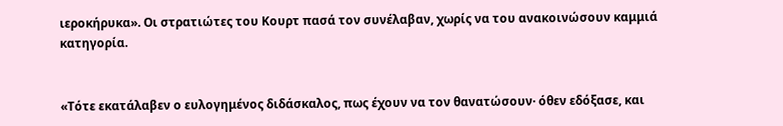ιεροκήρυκα». Οι στρατιώτες του Κουρτ πασά τον συνέλαβαν, χωρίς να του ανακοινώσουν καμμιά κατηγορία.


«Τότε εκατάλαβεν ο ευλογημένος διδάσκαλος, πως έχουν να τον θανατώσουν· όθεν εδόξασε, και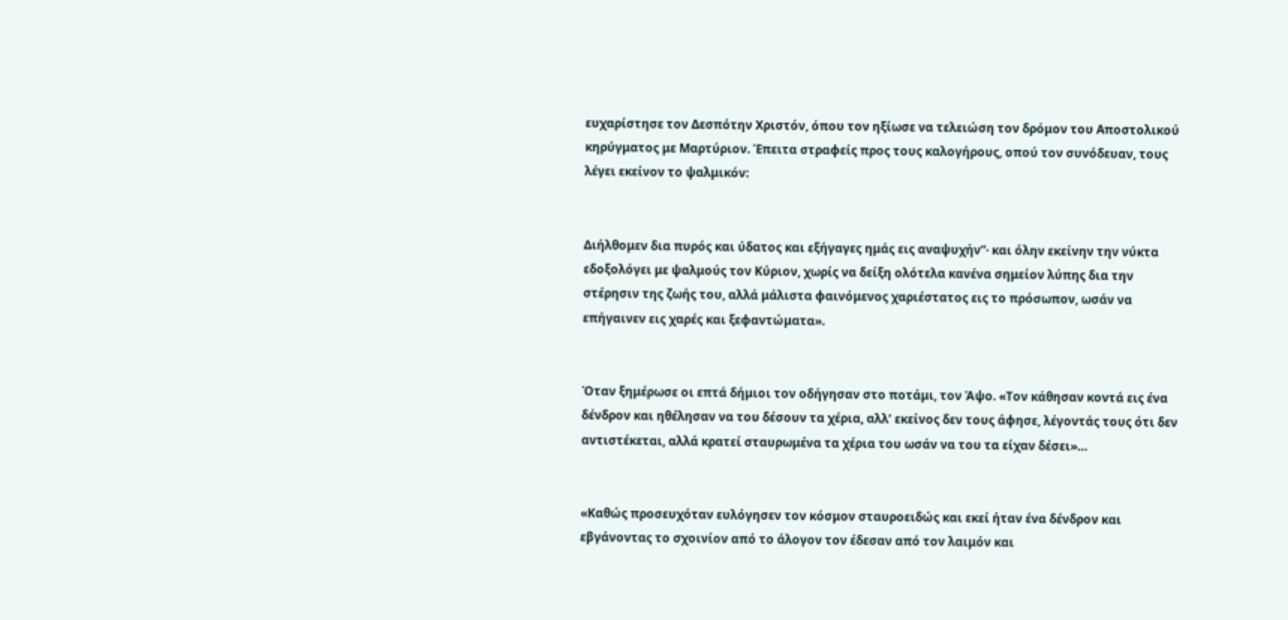ευχαρίστησε τον Δεσπότην Χριστόν, όπου τον ηξίωσε να τελειώση τον δρόμον του Αποστολικού κηρύγματος με Μαρτύριον. Έπειτα στραφείς προς τους καλογήρους, οπού τον συνόδευαν, τους λέγει εκείνον το ψαλμικόν:


Διήλθομεν δια πυρός και ύδατος και εξήγαγες ημάς εις αναψυχήν”· και όλην εκείνην την νύκτα εδοξολόγει με ψαλμούς τον Κύριον, χωρίς να δείξη ολότελα κανένα σημείον λύπης δια την στέρησιν της ζωής του, αλλά μάλιστα φαινόμενος χαριέστατος εις το πρόσωπον, ωσάν να επήγαινεν εις χαρές και ξεφαντώματα».


Όταν ξημέρωσε οι επτά δήμιοι τον οδήγησαν στο ποτάμι, τον Άψο. «Τον κάθησαν κοντά εις ένα δένδρον και ηθέλησαν να του δέσουν τα χέρια, αλλ’ εκείνος δεν τους άφησε, λέγοντάς τους ότι δεν αντιστέκεται, αλλά κρατεί σταυρωμένα τα χέρια του ωσάν να του τα είχαν δέσει»…


«Καθώς προσευχόταν ευλόγησεν τον κόσμον σταυροειδώς και εκεί ήταν ένα δένδρον και εβγάνοντας το σχοινίον από το άλογον τον έδεσαν από τον λαιμόν και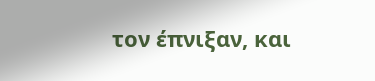τον έπνιξαν, και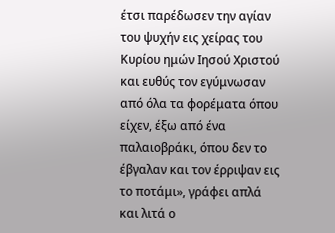έτσι παρέδωσεν την αγίαν του ψυχήν εις χείρας του Κυρίου ημών Ιησού Χριστού και ευθύς τον εγύμνωσαν από όλα τα φορέματα όπου είχεν, έξω από ένα παλαιοβράκι, όπου δεν το έβγαλαν και τον έρριψαν εις το ποτάμι», γράφει απλά και λιτά ο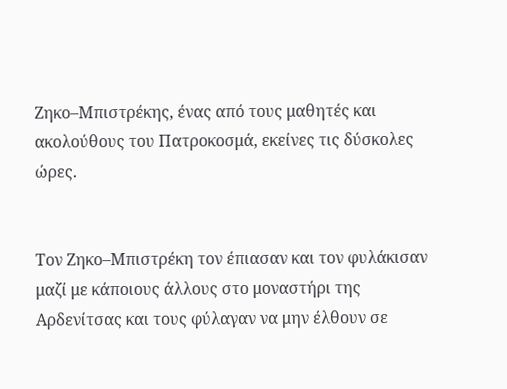Ζηκο–Μπιστρέκης, ένας από τους μαθητές και ακολούθους του Πατροκοσμά, εκείνες τις δύσκολες ώρες.


Τον Ζηκο–Μπιστρέκη τον έπιασαν και τον φυλάκισαν μαζί με κάποιους άλλους στο μοναστήρι της Αρδενίτσας και τους φύλαγαν να μην έλθουν σε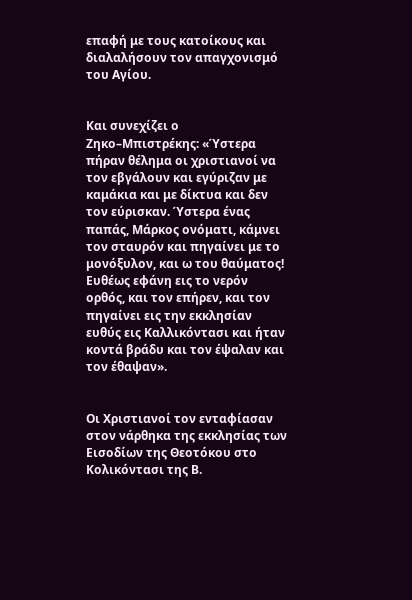επαφή με τους κατοίκους και διαλαλήσουν τον απαγχονισμό του Αγίου.


Και συνεχίζει ο Ζηκο–Μπιστρέκης: «Ύστερα πήραν θέλημα οι χριστιανοί να τον εβγάλουν και εγύριζαν με καμάκια και με δίκτυα και δεν τον εύρισκαν. Ύστερα ένας παπάς, Μάρκος ονόματι, κάμνει τον σταυρόν και πηγαίνει με το μονόξυλον, και ω του θαύματος! Ευθέως εφάνη εις το νερόν ορθός, και τον επήρεν, και τον πηγαίνει εις την εκκλησίαν ευθύς εις Καλλικόντασι και ήταν κοντά βράδυ και τον έψαλαν και τον έθαψαν».


Οι Χριστιανοί τον ενταφίασαν στον νάρθηκα της εκκλησίας των Εισοδίων της Θεοτόκου στο Κολικόντασι της Β.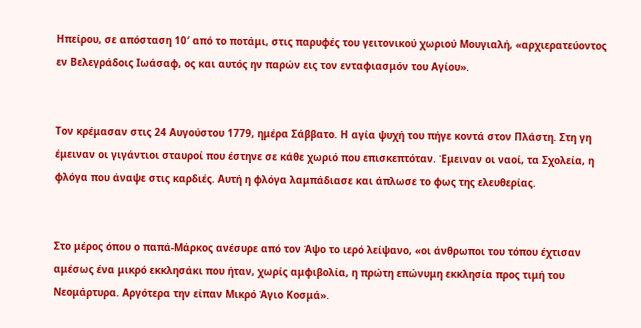Ηπείρου, σε απόσταση 10′ από το ποτάμι, στις παρυφές του γειτονικού χωριού Μουγιαλή, «αρχιερατεύοντος εν Βελεγράδοις Ιωάσαφ, ος και αυτός ην παρών εις τον ενταφιασμόν του Αγίου».


Τον κρέμασαν στις 24 Αυγούστου 1779, ημέρα Σάββατο. Η αγία ψυχή του πήγε κοντά στον Πλάστη. Στη γη έμειναν οι γιγάντιοι σταυροί που έστηνε σε κάθε χωριό που επισκεπτόταν. Έμειναν οι ναοί, τα Σχολεία, η φλόγα που άναψε στις καρδιές. Αυτή η φλόγα λαμπάδιασε και άπλωσε το φως της ελευθερίας.


Στο μέρος όπου ο παπά-Μάρκος ανέσυρε από τον Άψο το ιερό λείψανο, «οι άνθρωποι του τόπου έχτισαν αμέσως ένα μικρό εκκλησάκι που ήταν, χωρίς αμφιβολία, η πρώτη επώνυμη εκκλησία προς τιμή του Νεομάρτυρα. Αργότερα την είπαν Μικρό Άγιο Κοσμά».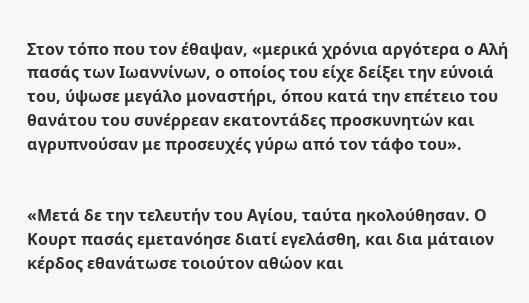Στον τόπο που τον έθαψαν, «μερικά χρόνια αργότερα ο Αλή πασάς των Ιωαννίνων, ο οποίος του είχε δείξει την εύνοιά του, ύψωσε μεγάλο μοναστήρι, όπου κατά την επέτειο του θανάτου του συνέρρεαν εκατοντάδες προσκυνητών και αγρυπνούσαν με προσευχές γύρω από τον τάφο του».


«Μετά δε την τελευτήν του Αγίου, ταύτα ηκολούθησαν. Ο Κουρτ πασάς εμετανόησε διατί εγελάσθη, και δια μάταιον κέρδος εθανάτωσε τοιούτον αθώον και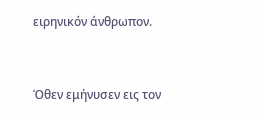ειρηνικόν άνθρωπον.


Όθεν εμήνυσεν εις τον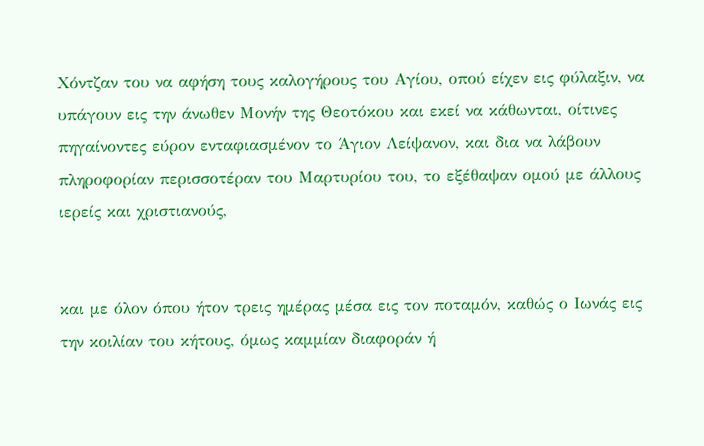Χόντζαν του να αφήση τους καλογήρους του Αγίου, οπού είχεν εις φύλαξιν, να υπάγουν εις την άνωθεν Μονήν της Θεοτόκου και εκεί να κάθωνται, οίτινες πηγαίνοντες εύρον ενταφιασμένον το Άγιον Λείψανον, και δια να λάβουν πληροφορίαν περισσοτέραν του Μαρτυρίου του, το εξέθαψαν ομού με άλλους ιερείς και χριστιανούς,


και με όλον όπου ήτον τρεις ημέρας μέσα εις τον ποταμόν, καθώς ο Ιωνάς εις την κοιλίαν του κήτους, όμως καμμίαν διαφοράν ή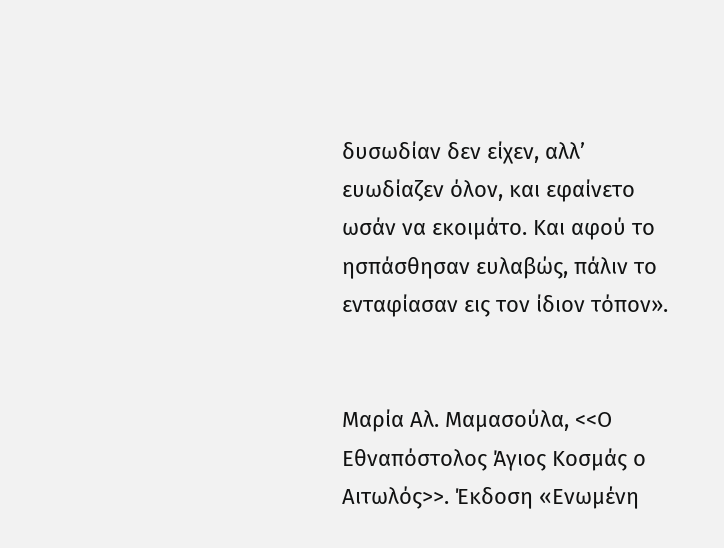δυσωδίαν δεν είχεν, αλλ’ ευωδίαζεν όλον, και εφαίνετο ωσάν να εκοιμάτο. Και αφού το ησπάσθησαν ευλαβώς, πάλιν το ενταφίασαν εις τον ίδιον τόπον».


Μαρία Αλ. Μαμασούλα, <<Ο Εθναπόστολος Άγιος Κοσμάς ο Αιτωλός>>. Έκδοση «Ενωμένη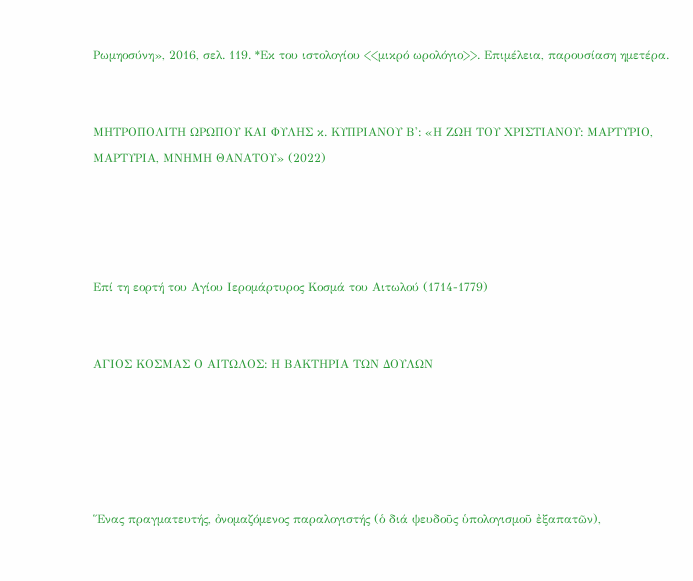Ρωμηοσύνη», 2016, σελ. 119. *Εκ του ιστολογίου <<μικρό ωρολόγιο>>. Επιμέλεια, παρουσίαση ημετέρα.


ΜΗΤΡΟΠΟΛΙΤΗ ΩΡΩΠΟΥ ΚΑΙ ΦΥΛΗΣ κ. ΚΥΠΡΙΑΝΟΥ Β': «Η ΖΩΗ ΤΟΥ ΧΡΙΣΤΙΑΝΟΥ: ΜΑΡΤΥΡΙΟ, ΜΑΡΤΥΡΙΑ, ΜΝΗΜΗ ΘΑΝΑΤΟΥ» (2022)




Επί τη εορτή του Αγίου Ιερομάρτυρος Κοσμά του Αιτωλού (1714-1779)


ΑΓΙΟΣ ΚΟΣΜΑΣ Ο ΑΙΤΩΛΟΣ: Η ΒΑΚΤΗΡΙΑ ΤΩΝ ΔΟΥΛΩΝ





Ἕνας πραγματευτής, ὀνομαζόμενος παραλογιστής (ὁ διά ψευδοῦς ὑπολογισμοῦ ἐξαπατῶν),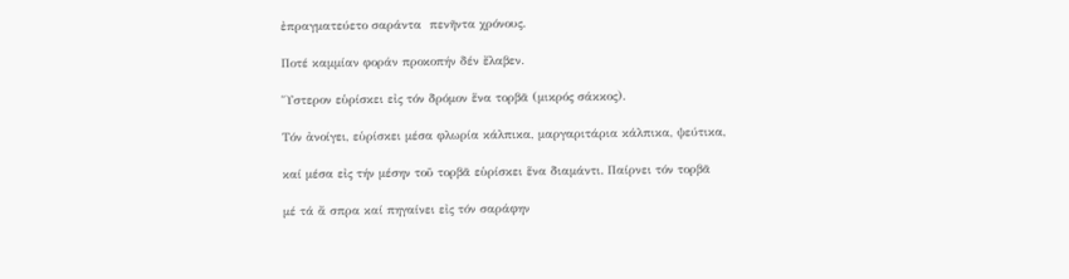ἐπραγματεύετο σαράντα  πενῆντα χρόνους.

Ποτέ καμμίαν φοράν προκοπήν δέν ἔλαβεν.

Ὕστερον εὑρίσκει εἰς τόν δρόμον ἕνα τορβᾶ (μικρός σάκκος).

Τόν ἀνοίγει, εὑρίσκει μέσα φλωρία κάλπικα, μαργαριτάρια κάλπικα, ψεύτικα,

καί μέσα εἰς τήν μέσην τοῦ τορβᾶ εὑρίσκει ἕνα διαμάντι. Παίρνει τόν τορβᾶ

μέ τά ἄ σπρα καί πηγαίνει εἰς τόν σαράφην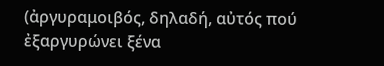(ἀργυραμοιβός, δηλαδή, αὐτός πού ἐξαργυρώνει ξένα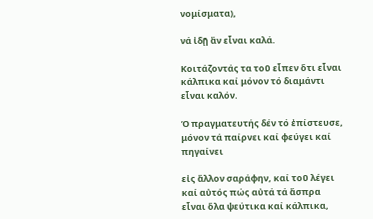νομίσματα),

νά ἰδῇ ἂν εἶναι καλά.

Κοιτάζοντάς τα τοῦ εἶπεν ὅτι εἶναι κάλπικα καί μόνον τό διαμάντι εἶναι καλόν.

Ὁ πραγματευτής δέν τό ἐπίστευσε, μόνον τά παίρνει καί φεύγει καί πηγαίνει

εἰς ἄλλον σαράφην, καί τοῦ λέγει καί αὐτός πώς αὐτά τά ἄσπρα εἶναι ὅλα ψεύτικα καί κάλπικα,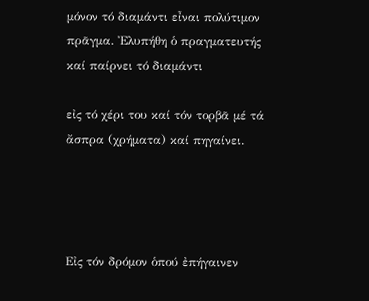μόνον τό διαμάντι εἶναι πολύτιμον πρᾶγμα. Ἐλυπήθη ὁ πραγματευτής καί παίρνει τό διαμάντι

εἰς τό χέρι του καί τόν τορβᾶ μέ τά ἄσπρα (χρήματα) καί πηγαίνει.




Εἰς τόν δρόμον ὁπού ἐπήγαινεν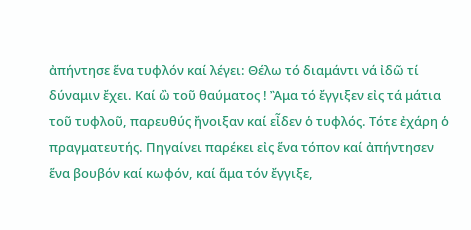ἀπήντησε ἕνα τυφλόν καί λέγει: Θέλω τό διαμάντι νά ἰδῶ τί δύναμιν ἔχει. Καί ὢ τοῦ θαύματος ! Ἂμα τό ἔγγιξεν εἰς τά μάτια τοῦ τυφλοῦ, παρευθύς ἤνοιξαν καί εἶδεν ὁ τυφλός. Τότε ἐχάρη ὁ πραγματευτής. Πηγαίνει παρέκει εἰς ἕνα τόπον καί ἀπήντησεν ἕνα βουβόν καί κωφόν, καί ἅμα τόν ἔγγιξε,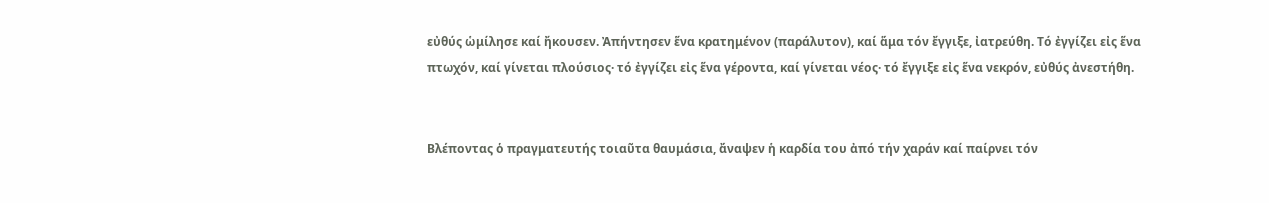εὐθύς ὡμίλησε καί ἤκουσεν. Ἀπήντησεν ἕνα κρατημένον (παράλυτον), καί ἅμα τόν ἔγγιξε, ἰατρεύθη. Τό ἐγγίζει εἰς ἕνα πτωχόν, καί γίνεται πλούσιος· τό ἐγγίζει εἰς ἕνα γέροντα, καί γίνεται νέος· τό ἔγγιξε εἰς ἕνα νεκρόν, εὐθύς ἀνεστήθη.


Βλέποντας ὁ πραγματευτής τοιαῦτα θαυμάσια, ἄναψεν ἡ καρδία του ἀπό τήν χαράν καί παίρνει τόν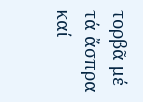τορβᾶ μέ τά ἄσπρα καί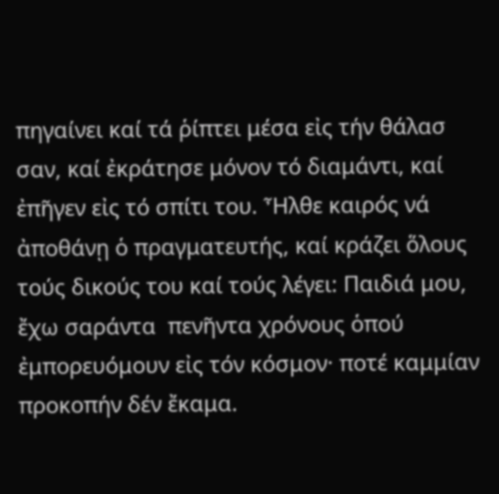πηγαίνει καί τά ῥίπτει μέσα εἰς τήν θάλασ σαν, καί ἐκράτησε μόνον τό διαμάντι, καί ἐπῆγεν εἰς τό σπίτι του. Ἦλθε καιρός νά ἀποθάνῃ ὁ πραγματευτής, καί κράζει ὅλους τούς δικούς του καί τούς λέγει: Παιδιά μου, ἔχω σαράντα  πενῆντα χρόνους ὁπού ἐμπορευόμουν εἰς τόν κόσμον· ποτέ καμμίαν προκοπήν δέν ἔκαμα.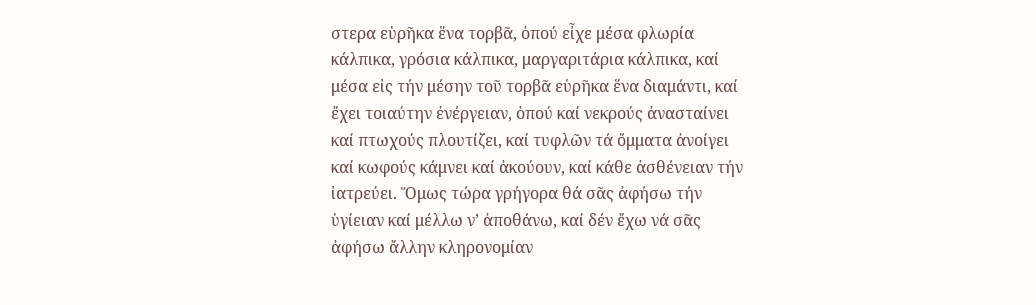στερα εὑρῆκα ἕνα τορβᾶ, ὁπού εἶχε μέσα φλωρία κάλπικα, γρόσια κάλπικα, μαργαριτάρια κάλπικα, καί μέσα εἰς τήν μέσην τοῦ τορβᾶ εὑρῆκα ἕνα διαμάντι, καί ἔχει τοιαύτην ἐνέργειαν, ὁπού καί νεκρούς ἀνασταίνει καί πτωχούς πλουτίζει, καί τυφλῶν τά ὄμματα ἀνοίγει καί κωφούς κάμνει καί ἀκούουν, καί κάθε ἀσθένειαν τήν ἰατρεύει. Ὅμως τώρα γρήγορα θά σᾶς ἀφήσω τήν ὑγίειαν καί μέλλω ν’ ἀποθάνω, καί δέν ἔχω νά σᾶς ἀφήσω ἄλλην κληρονομίαν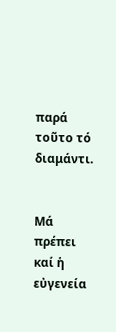παρά τοῦτο τό διαμάντι.


Μά πρέπει καί ἡ εὐγενεία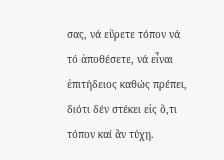σας, νά εὕρετε τόπον νά τό ἀποθέσετε, νά εἶναι ἐπιτήδειος καθώς πρέπει, διότι δέν στέκει εἰς ὅ,τι τόπον καί ἂν τύχῃ.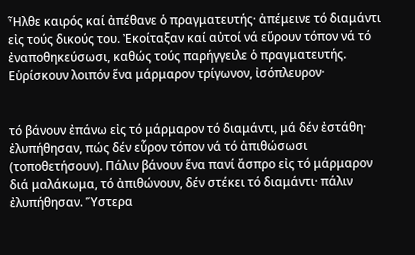Ἦλθε καιρός καί ἀπέθανε ὁ πραγματευτής· ἀπέμεινε τό διαμάντι εἰς τούς δικούς του. Ἐκοίταξαν καί αὐτοί νά εὕρουν τόπον νά τό ἐναποθηκεύσωσι, καθώς τούς παρήγγειλε ὁ πραγματευτής. Εὑρίσκουν λοιπόν ἕνα μάρμαρον τρίγωνον, ἰσόπλευρον·


τό βάνουν ἐπάνω εἰς τό μάρμαρον τό διαμάντι, μά δέν ἐστάθη· ἐλυπήθησαν, πώς δέν εὗρον τόπον νά τό ἀπιθώσωσι (τοποθετήσουν). Πάλιν βάνουν ἕνα πανί ἄσπρο εἰς τό μάρμαρον διά μαλάκωμα, τό ἀπιθώνουν, δέν στέκει τό διαμάντι· πάλιν ἐλυπήθησαν. Ὕστερα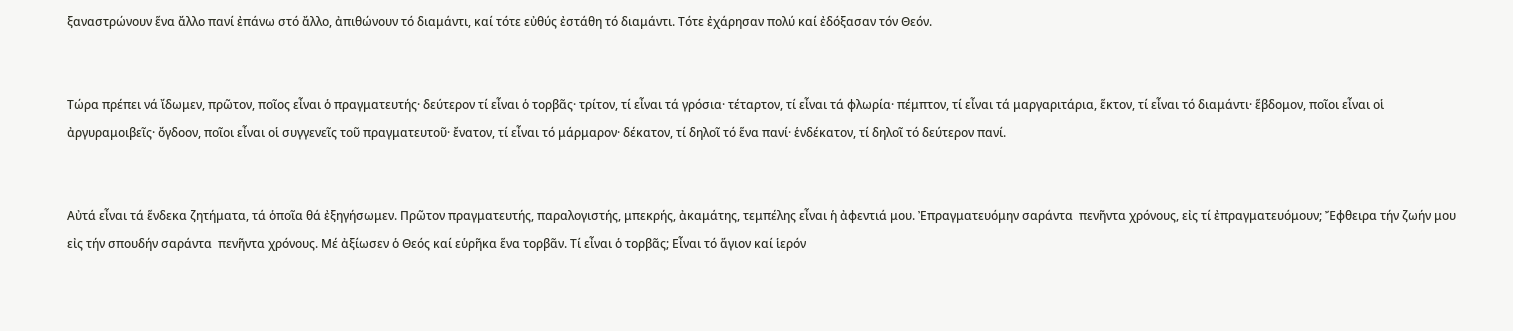ξαναστρώνουν ἕνα ἄλλο πανί ἐπάνω στό ἄλλο, ἀπιθώνουν τό διαμάντι, καί τότε εὐθύς ἐστάθη τό διαμάντι. Τότε ἐχάρησαν πολύ καί ἐδόξασαν τόν Θεόν.


Τώρα πρέπει νά ἴδωμεν, πρῶτον, ποῖος εἶναι ὁ πραγματευτής· δεύτερον τί εἶναι ὁ τορβᾶς· τρίτον, τί εἶναι τά γρόσια· τέταρτον, τί εἶναι τά φλωρία· πέμπτον, τί εἶναι τά μαργαριτάρια, ἕκτον, τί εἶναι τό διαμάντι· ἕβδομον, ποῖοι εἶναι οἱ ἀργυραμοιβεῖς· ὄγδοον, ποῖοι εἶναι οἱ συγγενεῖς τοῦ πραγματευτοῦ· ἔνατον, τί εἶναι τό μάρμαρον· δέκατον, τί δηλοῖ τό ἕνα πανί· ἑνδέκατον, τί δηλοῖ τό δεύτερον πανί.


Αὐτά εἶναι τά ἕνδεκα ζητήματα, τά ὁποῖα θά ἐξηγήσωμεν. Πρῶτον πραγματευτής, παραλογιστής, μπεκρής, ἀκαμάτης, τεμπέλης εἶναι ἡ ἀφεντιά μου. Ἐπραγματευόμην σαράντα  πενῆντα χρόνους, εἰς τί ἐπραγματευόμουν; Ἔφθειρα τήν ζωήν μου εἰς τήν σπουδήν σαράντα  πενῆντα χρόνους. Μέ ἀξίωσεν ὁ Θεός καί εὑρῆκα ἕνα τορβᾶν. Τί εἶναι ὁ τορβᾶς; Εἶναι τό ἅγιον καί ἱερόν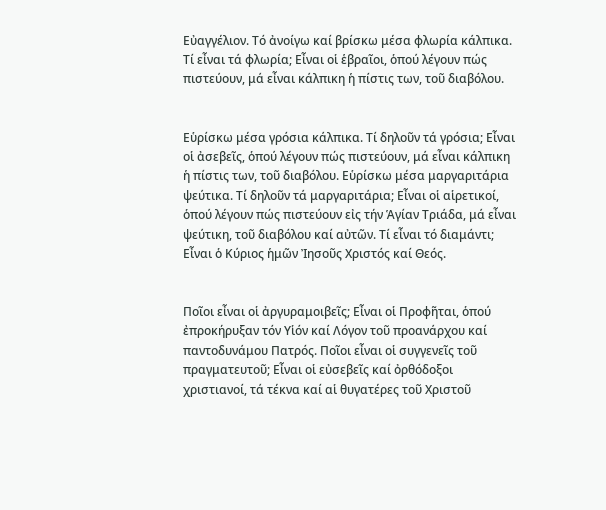Εὐαγγέλιον. Τό ἀνοίγω καί βρίσκω μέσα φλωρία κάλπικα. Τί εἶναι τά φλωρία; Εἶναι οἱ ἑβραῖοι, ὁπού λέγουν πώς πιστεύουν, μά εἶναι κάλπικη ἡ πίστις των, τοῦ διαβόλου.


Εὑρίσκω μέσα γρόσια κάλπικα. Τί δηλοῦν τά γρόσια; Εἶναι οἱ ἀσεβεῖς, ὁπού λέγουν πώς πιστεύουν, μά εἶναι κάλπικη ἡ πίστις των, τοῦ διαβόλου. Εὑρίσκω μέσα μαργαριτάρια ψεύτικα. Τί δηλοῦν τά μαργαριτάρια; Εἶναι οἱ αἱρετικοί, ὁπού λέγουν πώς πιστεύουν εἰς τήν Ἁγίαν Τριάδα, μά εἶναι ψεύτικη, τοῦ διαβόλου καί αὐτῶν. Τί εἶναι τό διαμάντι; Εἶναι ὁ Κύριος ἡμῶν Ἰησοῦς Χριστός καί Θεός.


Ποῖοι εἶναι οἱ ἀργυραμοιβεῖς; Εἶναι οἱ Προφῆται, ὁπού ἐπροκήρυξαν τόν Υἱόν καί Λόγον τοῦ προανάρχου καί παντοδυνάμου Πατρός. Ποῖοι εἶναι οἱ συγγενεῖς τοῦ πραγματευτοῦ; Εἶναι οἱ εὐσεβεῖς καί ὀρθόδοξοι χριστιανοί, τά τέκνα καί αἱ θυγατέρες τοῦ Χριστοῦ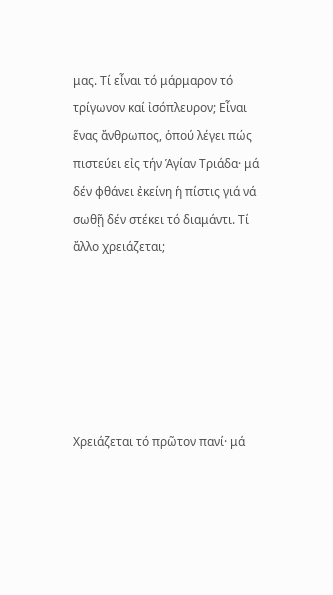μας. Τί εἶναι τό μάρμαρον τό τρίγωνον καί ἰσόπλευρον; Εἶναι ἕνας ἄνθρωπος, ὁπού λέγει πώς πιστεύει εἰς τήν Ἁγίαν Τριάδα· μά δέν φθάνει ἐκείνη ἡ πίστις γιά νά σωθῇ δέν στέκει τό διαμάντι. Τί ἄλλο χρειάζεται;






Χρειάζεται τό πρῶτον πανί· μά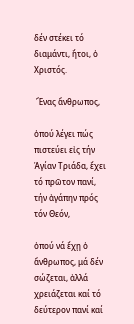δέν στέκει τό διαμάντι, ἤτοι, ὁ Χριστός.

 Ἕνας ἄνθρωπος,

ὁπού λέγει πώς πιστεύει εἰς τήν Ἁγίαν Τριάδα, ἔχει τό πρῶτον πανί, τήν ἀγάπην πρός τόν Θεόν,

ὁπού νά ἔχῃ ὁ ἄνθρωπος, μά δέν σώζεται, ἀλλά χρειάζεται καί τό δεύτερον πανί καί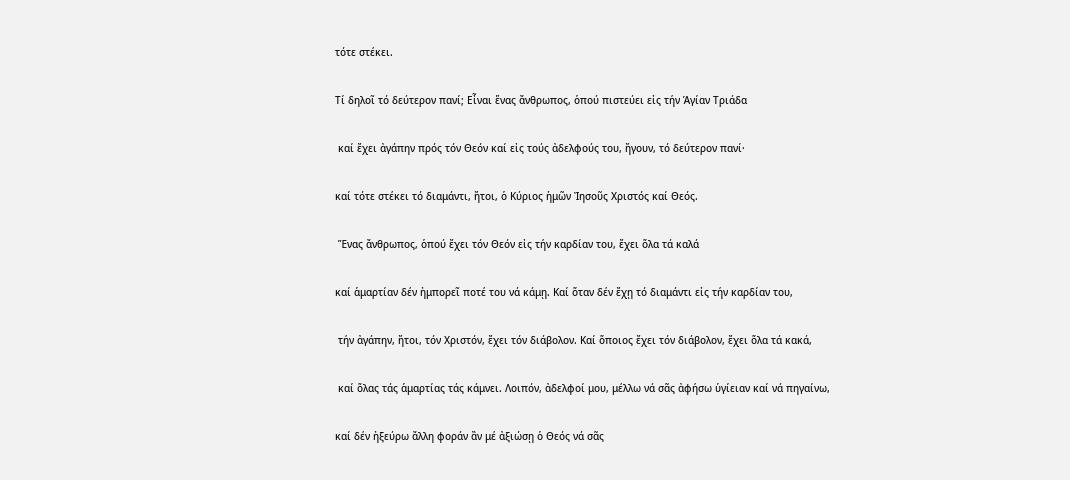τότε στέκει.

Τί δηλοῖ τό δεύτερον πανί; Εἶναι ἕνας ἄνθρωπος, ὁπού πιστεύει εἰς τήν Ἁγίαν Τριάδα

 καί ἔχει ἀγάπην πρός τόν Θεόν καί εἰς τούς ἀδελφούς του, ἤγουν, τό δεύτερον πανί·

καί τότε στέκει τό διαμάντι, ἤτοι, ὁ Κύριος ἡμῶν Ἰησοῦς Χριστός καί Θεός.

 Ἕνας ἄνθρωπος, ὁπού ἔχει τόν Θεόν εἰς τήν καρδίαν του, ἔχει ὅλα τά καλά

καί ἁμαρτίαν δέν ἠμπορεῖ ποτέ του νά κάμῃ. Καί ὅταν δέν ἔχῃ τό διαμάντι εἰς τήν καρδίαν του,

 τήν ἀγάπην, ἤτοι, τόν Χριστόν, ἔχει τόν διάβολον. Καί ὅποιος ἔχει τόν διάβολον, ἔχει ὅλα τά κακά,

 καί ὅλας τάς ἁμαρτίας τάς κάμνει. Λοιπόν, ἀδελφοί μου, μέλλω νά σᾶς ἀφήσω ὑγίειαν καί νά πηγαίνω,

καί δέν ἠξεύρω ἄλλη φοράν ἂν μέ ἀξιώσῃ ὁ Θεός νά σᾶς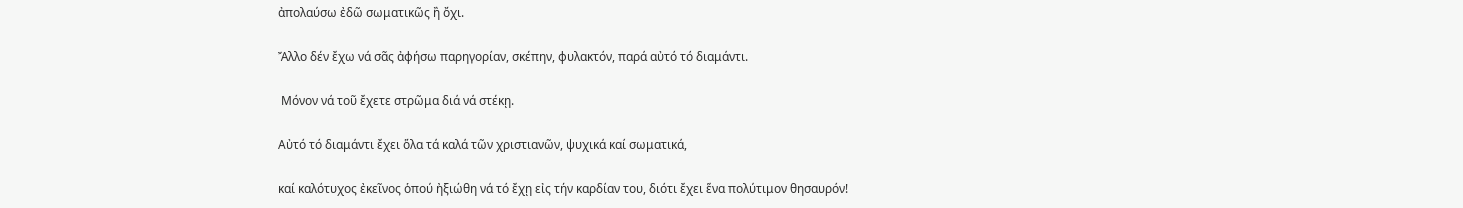ἀπολαύσω ἐδῶ σωματικῶς ἢ ὄχι.

Ἄλλο δέν ἔχω νά σᾶς ἀφήσω παρηγορίαν, σκέπην, φυλακτόν, παρά αὐτό τό διαμάντι.

 Μόνον νά τοῦ ἔχετε στρῶμα διά νά στέκῃ.

Αὐτό τό διαμάντι ἔχει ὅλα τά καλά τῶν χριστιανῶν, ψυχικά καί σωματικά,

καί καλότυχος ἐκεῖνος ὁπού ἠξιώθη νά τό ἔχῃ εἰς τήν καρδίαν του, διότι ἔχει ἕνα πολύτιμον θησαυρόν!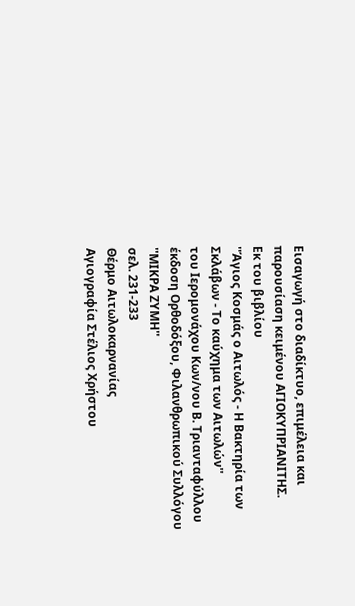Εισαγωγή στο διαδίκτυο, επιμέλεια και παρουσίαση κειμένου ΑΓΙΟΚΥΠΡΙΑΝΙΤΗΣ.
Εκ του βιβλίου
''Άγιος Κοσμάς ο Αιτωλός - Η Βακτηρία των Σκλάβων - Το καύχημα των Αιτωλών''
του Ιερομονάχου Κων/νου Β. Τριανταφύλλου
έκδοση Ορθοδόξου, Φιλανθρωπικού Συλλόγου ''ΜΙΚΡΑ ΖΥΜΗ''
σελ. 231-233
Θέρμο Αιτωλοκαρνανίας
Αγιογραφία Στέλιος Χρήστου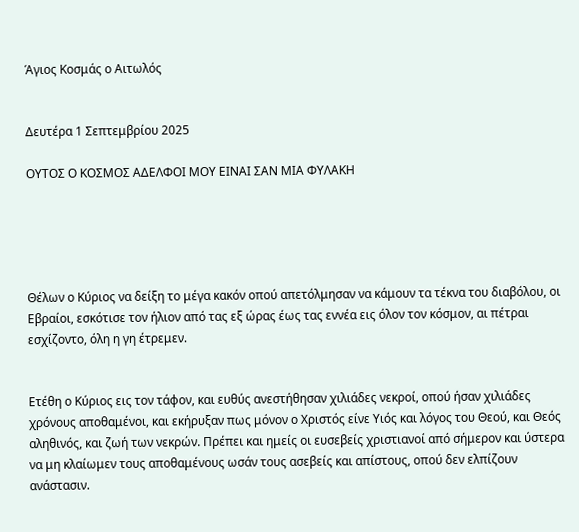Άγιος Κοσμάς ο Αιτωλός


Δευτέρα 1 Σεπτεμβρίου 2025

ΟΥΤΟΣ Ο ΚΟΣΜΟΣ ΑΔΕΛΦΟΙ ΜΟΥ ΕΙΝΑΙ ΣΑΝ ΜΙΑ ΦΥΛΑΚΗ





Θέλων ο Κύριος να δείξη το μέγα κακόν οπού απετόλμησαν να κάμουν τα τέκνα του διαβόλου, οι Εβραίοι, εσκότισε τον ήλιον από τας εξ ώρας έως τας εννέα εις όλον τον κόσμον, αι πέτραι εσχίζοντο, όλη η γη έτρεμεν.


Ετέθη ο Κύριος εις τον τάφον, και ευθύς ανεστήθησαν χιλιάδες νεκροί, οπού ήσαν χιλιάδες χρόνους αποθαμένοι, και εκήρυξαν πως μόνον ο Χριστός είνε Υιός και λόγος του Θεού, και Θεός αληθινός, και ζωή των νεκρών. Πρέπει και ημείς οι ευσεβείς χριστιανοί από σήμερον και ύστερα να μη κλαίωμεν τους αποθαμένους ωσάν τους ασεβείς και απίστους, οπού δεν ελπίζουν ανάστασιν.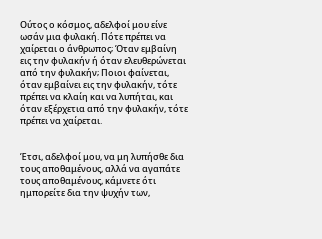Ούτος ο κόσμος, αδελφοί μου είνε ωσάν μια φυλακή. Πότε πρέπει να χαίρεται ο άνθρωπος; Όταν εμβαίνη εις την φυλακήν ή όταν ελευθερώνεται από την φυλακήν; Ποιοι φαίνεται, όταν εμβαίνει εις την φυλακήν, τότε πρέπει να κλαίη και να λυπήται, και όταν εξέρχετια από την φυλακήν, τότε πρέπει να χαίρεται.


Έτσι, αδελφοί μου, να μη λυπήσθε δια τους αποθαμένους, αλλά να αγαπάτε τους αποθαμένους, κάμνετε ότι ημπορείτε δια την ψυχήν των,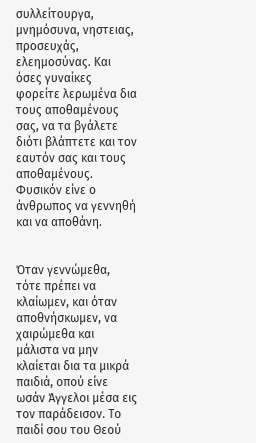συλλείτουργα, μνημόσυνα, νηστειας, προσευχάς, ελεημοσύνας. Και όσες γυναίκες φορείτε λερωμένα δια τους αποθαμένους σας, να τα βγάλετε διότι βλάπτετε και τον εαυτόν σας και τους αποθαμένους. Φυσικόν είνε ο άνθρωπος να γεννηθή και να αποθάνη.


Όταν γεννώμεθα, τότε πρέπει να κλαίωμεν, και όταν αποθνήσκωμεν, να χαιρώμεθα και μάλιστα να μην κλαίεται δια τα μικρά παιδιά, οπού είνε ωσάν Άγγελοι μέσα εις τον παράδεισον. Το παιδί σου του Θεού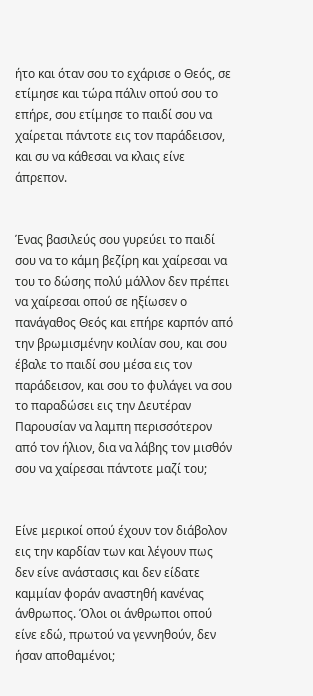ήτο και όταν σου το εχάρισε ο Θεός, σε ετίμησε και τώρα πάλιν οπού σου το επήρε, σου ετίμησε το παιδί σου να χαίρεται πάντοτε εις τον παράδεισον, και συ να κάθεσαι να κλαις είνε άπρεπον.


Ένας βασιλεύς σου γυρεύει το παιδί σου να το κάμη βεζίρη και χαίρεσαι να του το δώσης πολύ μάλλον δεν πρέπει να χαίρεσαι οπού σε ηξίωσεν ο πανάγαθος Θεός και επήρε καρπόν από την βρωμισμένην κοιλίαν σου, και σου έβαλε το παιδί σου μέσα εις τον παράδεισον, και σου το φυλάγει να σου το παραδώσει εις την Δευτέραν Παρουσίαν να λαμπη περισσότερον από τον ήλιον, δια να λάβης τον μισθόν σου να χαίρεσαι πάντοτε μαζί του;


Είνε μερικοί οπού έχουν τον διάβολον εις την καρδίαν των και λέγουν πως δεν είνε ανάστασις και δεν είδατε καμμίαν φοράν αναστηθή κανένας άνθρωπος. Όλοι οι άνθρωποι οπού είνε εδώ, πρωτού να γεννηθούν, δεν ήσαν αποθαμένοι;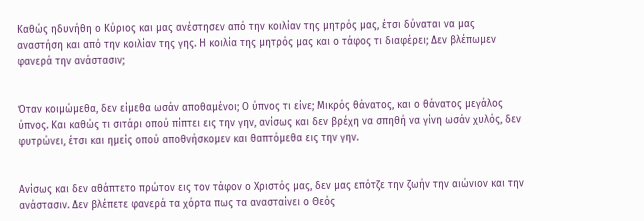Καθώς ηδυνήθη ο Κύριος και μας ανέστησεν από την κοιλίαν της μητρός μας, έτσι δύναται να μας αναστήση και από την κοιλίαν της γης. Η κοιλία της μητρός μας και ο τάφος τι διαφέρει; Δεν βλέπωμεν φανερά την ανάστασιν;


Όταν κοιμώμεθα, δεν είμεθα ωσάν αποθαμένοι; Ο ύπνος τι είνε; Μικρός θάνατος, και ο θάνατος μεγάλος ύπνος. Και καθώς τι σιτάρι οπού πίπτει εις την γην, ανίσως και δεν βρέχη να σπηθή να γίνη ωσάν χυλός, δεν φυτρώνει, έτσι και ημείς οπού αποθνήσκομεν και θαπτόμεθα εις την γην.


Ανίσως και δεν αθάπτετο πρώτον εις τον τάφον ο Χριστός μας, δεν μας επότζε την ζωήν την αιώνιον και την ανάστασιν. Δεν βλέπετε φανερά τα χόρτα πως τα ανασταίνει ο Θεός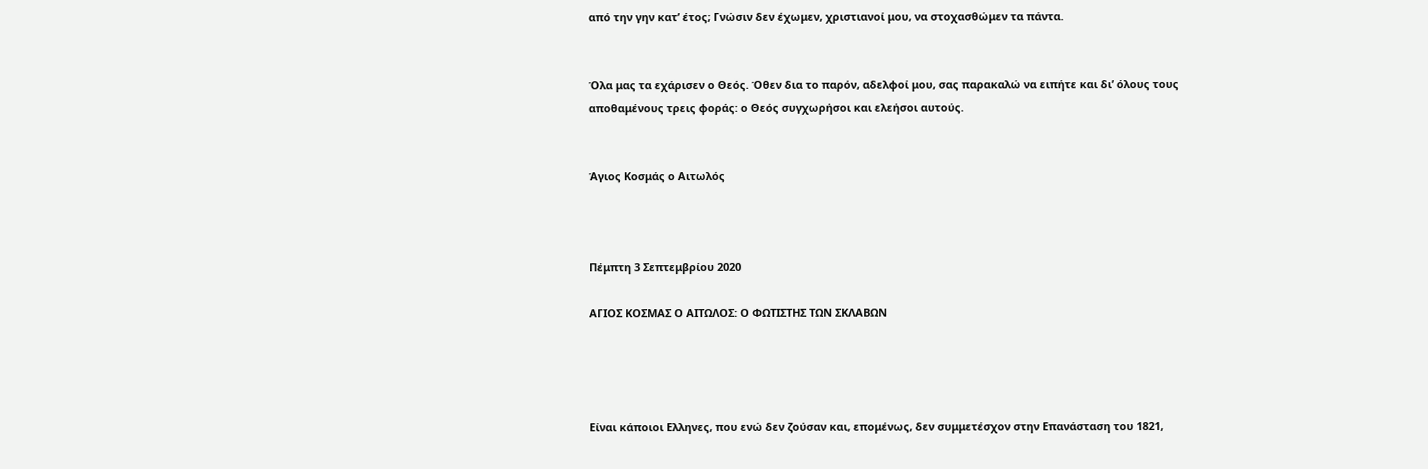από την γην κατ’ έτος; Γνώσιν δεν έχωμεν, χριστιανοί μου, να στοχασθώμεν τα πάντα.


Όλα μας τα εχάρισεν ο Θεός. Όθεν δια το παρόν, αδελφοί μου, σας παρακαλώ να ειπήτε και δι’ όλους τους αποθαμένους τρεις φοράς: ο Θεός συγχωρήσοι και ελεήσοι αυτούς.


Άγιος Κοσμάς ο Αιτωλός



Πέμπτη 3 Σεπτεμβρίου 2020

ΑΓΙΟΣ ΚΟΣΜΑΣ Ο ΑΙΤΩΛΟΣ: Ο ΦΩΤΙΣΤΗΣ ΤΩΝ ΣΚΛΑΒΩΝ




Είναι κάποιοι Ελληνες, που ενώ δεν ζούσαν και, επομένως, δεν συμμετέσχον στην Επανάσταση του 1821,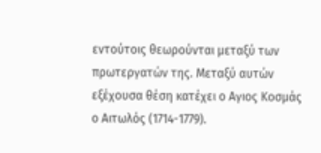εντούτοις θεωρούνται μεταξύ των πρωτεργατών της. Μεταξύ αυτών εξέχουσα θέση κατέχει ο Αγιος Κοσμάς ο Αιτωλός (1714-1779).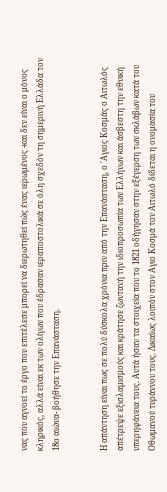νας που αγνοεί το έργο που επιτέλεσε μπορεί να διερωτηθεί πώς ένας ιερωμένος -και δεν είναι ο μόνος κληρικός, αλλά είναι εκ των ολίγων που έδρασαν ιεραποστολικά σε όλη σχεδόν τη σημερινή Ελλάδα τον 18ο αιώνα- βοήθησε την Επανάσταση.


Η απάντηση είναι πως σε πολύ δύσκολα χρόνια πριν από την Επανάσταση, ο 'Αγιος Κοσμάς ο Αιτωλός απέτρεψε εξισλαμισμούς και κράτησε ζωντανή την ιδιοπροσωπία των Ελλήνων και άσβεστη την εθνική υπερηφάνεια τους. Αυτά ήσαν τα στοιχεία που το 1821 οδήγησαν στην εξέγερση των σκλάβων κατά του Οθωμανού τυράννου τους. Δικαίως λοιπόν στον Αγιο Κοσμά τον Αιτωλό δίδεται η ονομασία του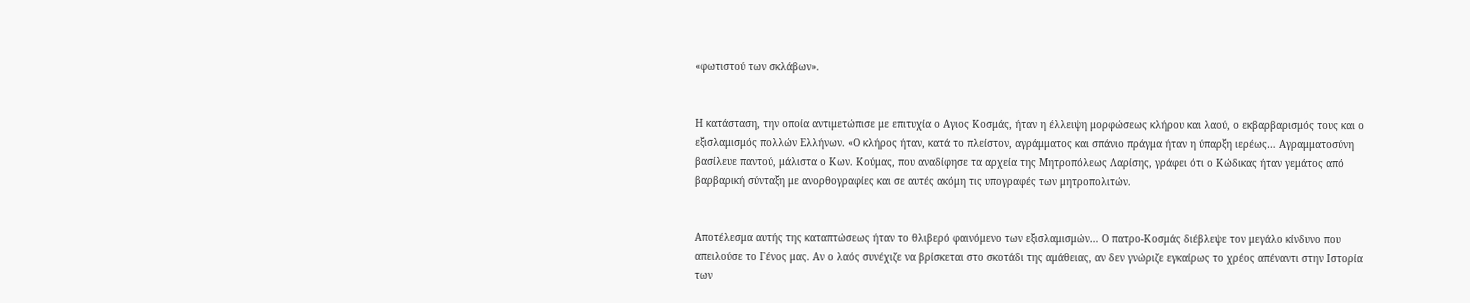«φωτιστού των σκλάβων».


Η κατάσταση, την οποία αντιμετώπισε με επιτυχία ο Αγιος Κοσμάς, ήταν η έλλειψη μορφώσεως κλήρου και λαού, ο εκβαρβαρισμός τους και ο εξισλαμισμός πολλών Ελλήνων. «Ο κλήρος ήταν, κατά το πλείστον, αγράμματος και σπάνιο πράγμα ήταν η ύπαρξη ιερέως… Αγραμματοσύνη βασίλευε παντού, μάλιστα ο Κων. Κούμας, που αναδίφησε τα αρχεία της Μητροπόλεως Λαρίσης, γράφει ότι ο Κώδικας ήταν γεμάτος από βαρβαρική σύνταξη με ανορθογραφίες και σε αυτές ακόμη τις υπογραφές των μητροπολιτών.


Αποτέλεσμα αυτής της καταπτώσεως ήταν το θλιβερό φαινόμενο των εξισλαμισμών… Ο πατρο-Κοσμάς διέβλεψε τον μεγάλο κίνδυνο που απειλούσε το Γένος μας. Αν ο λαός συνέχιζε να βρίσκεται στο σκοτάδι της αμάθειας, αν δεν γνώριζε εγκαίρως το χρέος απέναντι στην Ιστορία των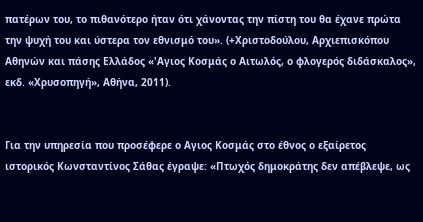πατέρων του, το πιθανότερο ήταν ότι χάνοντας την πίστη του θα έχανε πρώτα την ψυχή του και ύστερα τον εθνισμό του». (+Χριστοδούλου, Αρχιεπισκόπου Αθηνών και πάσης Ελλάδος «'Αγιος Κοσμάς ο Αιτωλός, ο φλογερός διδάσκαλος», εκδ. «Χρυσοπηγή», Αθήνα, 2011).


Για την υπηρεσία που προσέφερε ο Αγιος Κοσμάς στο έθνος ο εξαίρετος ιστορικός Κωνσταντίνος Σάθας έγραψε: «Πτωχός δημοκράτης δεν απέβλεψε, ως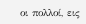οι πολλοί, εις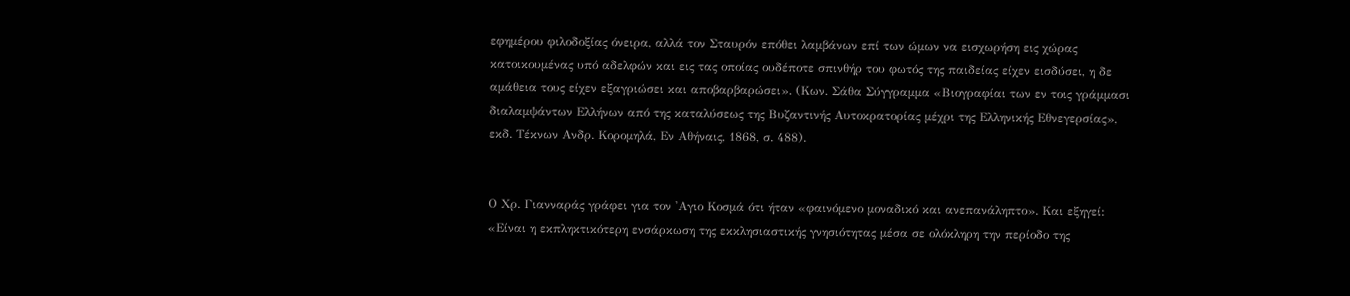εφημέρου φιλοδοξίας όνειρα, αλλά τον Σταυρόν επόθει λαμβάνων επί των ώμων να εισχωρήση εις χώρας κατοικουμένας υπό αδελφών και εις τας οποίας ουδέποτε σπινθήρ του φωτός της παιδείας είχεν εισδύσει, η δε αμάθεια τους είχεν εξαγριώσει και αποβαρβαρώσει». (Κων. Σάθα Σύγγραμμα «Βιογραφίαι των εν τοις γράμμασι διαλαμψάντων Ελλήνων από της καταλύσεως της Βυζαντινής Αυτοκρατορίας μέχρι της Ελληνικής Εθνεγερσίας», εκδ. Τέκνων Ανδρ. Κορομηλά, Εν Αθήναις, 1868, σ. 488).


Ο Χρ. Γιανναράς γράφει για τον 'Αγιο Κοσμά ότι ήταν «φαινόμενο μοναδικό και ανεπανάληπτο». Και εξηγεί: «Είναι η εκπληκτικότερη ενσάρκωση της εκκλησιαστικής γνησιότητας μέσα σε ολόκληρη την περίοδο της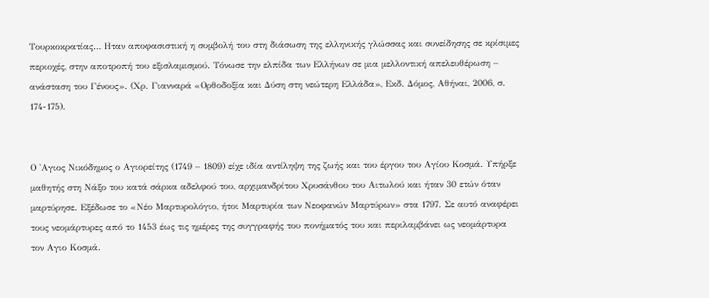Τουρκοκρατίας… Ηταν αποφασιστική η συμβολή του στη διάσωση της ελληνικής γλώσσας και συνείδησης σε κρίσιμες περιοχές, στην αποτροπή του εξισλαμισμού. Τόνωσε την ελπίδα των Ελλήνων σε μια μελλοντική απελευθέρωση – ανάσταση του Γένους». (Χρ. Γιανναρά «Ορθοδοξία και Δύση στη νεώτερη Ελλάδα», Εκδ. Δόμος, Αθήναι, 2006, σ. 174-175).


Ο 'Αγιος Νικόδημος ο Αγιορείτης (1749 – 1809) είχε ιδία αντίληψη της ζωής και του έργου του Αγίου Κοσμά. Υπήρξε μαθητής στη Νάξο του κατά σάρκα αδελφού του, αρχιμανδρίτου Χρυσάνθου του Αιτωλού και ήταν 30 ετών όταν μαρτύρησε. Εξέδωσε το «Νέο Μαρτυρολόγιο, ήτοι Μαρτυρία των Νεοφανών Μαρτύρων» στα 1797. Σε αυτό αναφέρει τους νεομάρτυρες από το 1453 έως τις ημέρες της συγγραφής του πονήματός του και περιλαμβάνει ως νεομάρτυρα τον Αγιο Κοσμά.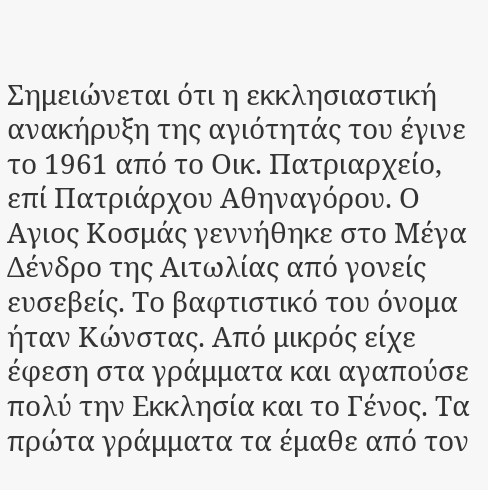Σημειώνεται ότι η εκκλησιαστική ανακήρυξη της αγιότητάς του έγινε το 1961 από το Οικ. Πατριαρχείο, επί Πατριάρχου Αθηναγόρου. Ο Αγιος Κοσμάς γεννήθηκε στο Μέγα Δένδρο της Αιτωλίας από γονείς ευσεβείς. Το βαφτιστικό του όνομα ήταν Κώνστας. Από μικρός είχε έφεση στα γράμματα και αγαπούσε πολύ την Εκκλησία και το Γένος. Τα πρώτα γράμματα τα έμαθε από τον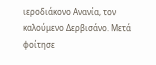ιεροδιάκονο Ανανία, τον καλούμενο Δερβισάνο. Μετά φοίτησε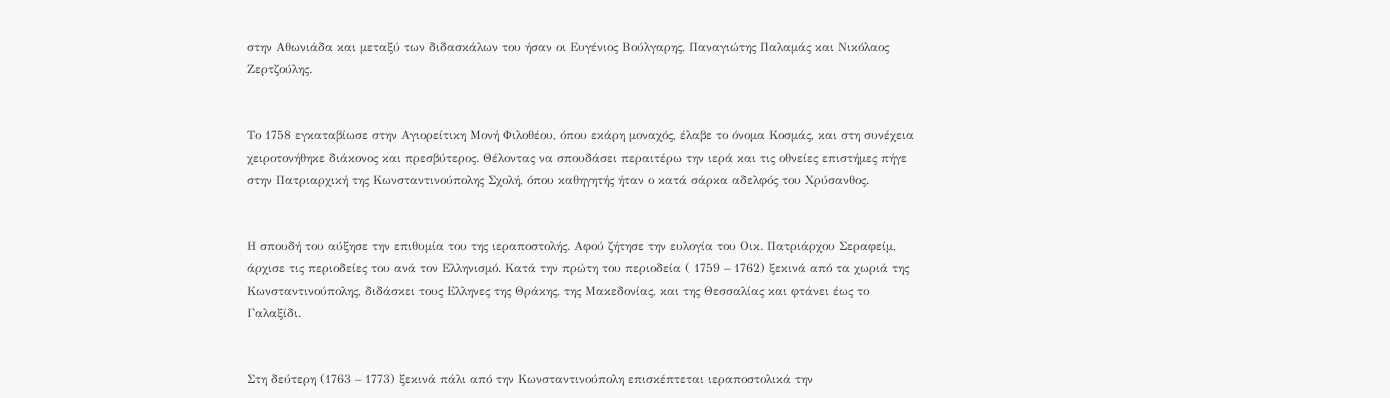στην Αθωνιάδα και μεταξύ των διδασκάλων του ήσαν οι Ευγένιος Βούλγαρης, Παναγιώτης Παλαμάς και Νικόλαος Ζερτζούλης.


Το 1758 εγκαταβίωσε στην Αγιορείτικη Μονή Φιλοθέου, όπου εκάρη μοναχός, έλαβε το όνομα Κοσμάς, και στη συνέχεια χειροτονήθηκε διάκονος και πρεσβύτερος. Θέλοντας να σπουδάσει περαιτέρω την ιερά και τις οθνείες επιστήμες πήγε στην Πατριαρχική της Κωνσταντινούπολης Σχολή, όπου καθηγητής ήταν ο κατά σάρκα αδελφός του Χρύσανθος.


Η σπουδή του αύξησε την επιθυμία του της ιεραποστολής. Αφού ζήτησε την ευλογία του Οικ. Πατριάρχου Σεραφείμ, άρχισε τις περιοδείες του ανά τον Ελληνισμό. Κατά την πρώτη του περιοδεία ( 1759 – 1762) ξεκινά από τα χωριά της Κωνσταντινούπολης, διδάσκει τους Ελληνες της Θράκης, της Μακεδονίας, και της Θεσσαλίας και φτάνει έως το Γαλαξίδι.


Στη δεύτερη (1763 – 1773) ξεκινά πάλι από την Κωνσταντινούπολη επισκέπτεται ιεραποστολικά την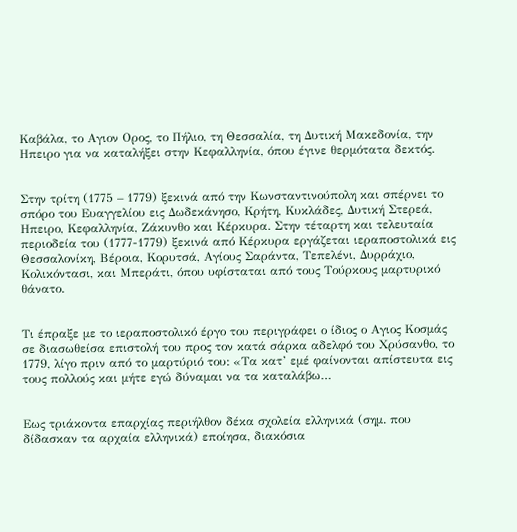Καβάλα, το Αγιον Ορος, το Πήλιο, τη Θεσσαλία, τη Δυτική Μακεδονία, την Ηπειρο για να καταλήξει στην Κεφαλληνία, όπου έγινε θερμότατα δεκτός.


Στην τρίτη (1775 – 1779) ξεκινά από την Κωνσταντινούπολη και σπέρνει το σπόρο του Ευαγγελίου εις Δωδεκάνησο, Κρήτη, Κυκλάδες, Δυτική Στερεά, Ηπειρο, Κεφαλληνία, Ζάκυνθο και Κέρκυρα. Στην τέταρτη και τελευταία περιοδεία του (1777-1779) ξεκινά από Κέρκυρα εργάζεται ιεραποστολικά εις Θεσσαλονίκη, Βέροια, Κορυτσά, Αγίους Σαράντα, Τεπελένι, Δυρράχιο, Κολικόντασι, και Μπεράτι, όπου υφίσταται από τους Τούρκους μαρτυρικό θάνατο.


Τι έπραξε με το ιεραποστολικό έργο του περιγράφει ο ίδιος ο Αγιος Κοσμάς σε διασωθείσα επιστολή του προς τον κατά σάρκα αδελφό του Χρύσανθο, το 1779, λίγο πριν από το μαρτύριό του: «Τα κατ’ εμέ φαίνονται απίστευτα εις τους πολλούς και μήτε εγώ δύναμαι να τα καταλάβω…


Εως τριάκοντα επαρχίας περιήλθον δέκα σχολεία ελληνικά (σημ. που δίδασκαν τα αρχαία ελληνικά) εποίησα, διακόσια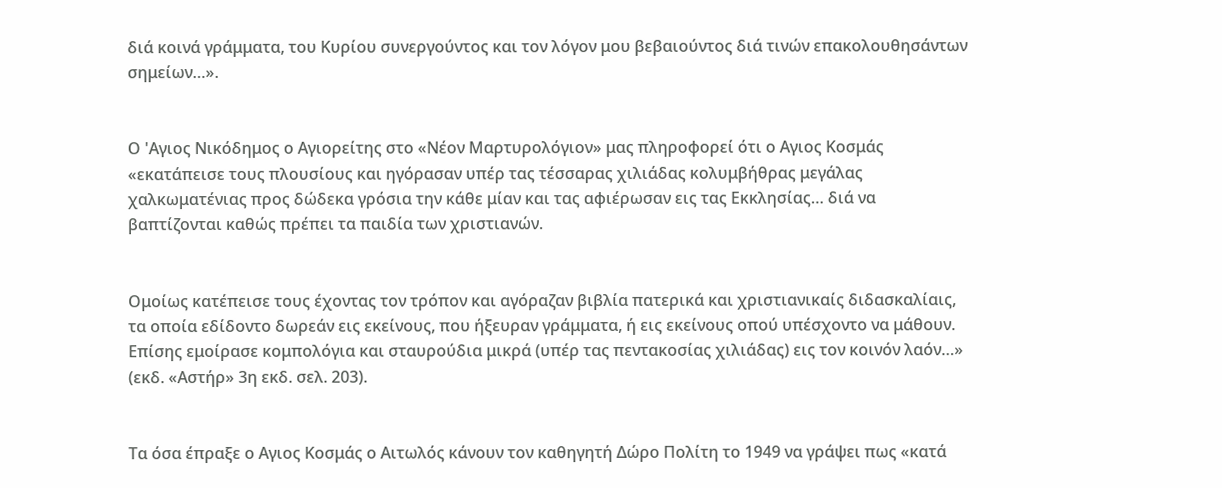διά κοινά γράμματα, του Κυρίου συνεργούντος και τον λόγον μου βεβαιούντος διά τινών επακολουθησάντων σημείων…».


Ο 'Αγιος Νικόδημος ο Αγιορείτης στο «Νέον Μαρτυρολόγιον» μας πληροφορεί ότι ο Αγιος Κοσμάς «εκατάπεισε τους πλουσίους και ηγόρασαν υπέρ τας τέσσαρας χιλιάδας κολυμβήθρας μεγάλας χαλκωματένιας προς δώδεκα γρόσια την κάθε μίαν και τας αφιέρωσαν εις τας Εκκλησίας… διά να βαπτίζονται καθώς πρέπει τα παιδία των χριστιανών.


Ομοίως κατέπεισε τους έχοντας τον τρόπον και αγόραζαν βιβλία πατερικά και χριστιανικαίς διδασκαλίαις, τα οποία εδίδοντο δωρεάν εις εκείνους, που ήξευραν γράμματα, ή εις εκείνους οπού υπέσχοντο να μάθουν. Επίσης εμοίρασε κομπολόγια και σταυρούδια μικρά (υπέρ τας πεντακοσίας χιλιάδας) εις τον κοινόν λαόν…» (εκδ. «Αστήρ» 3η εκδ. σελ. 203).


Τα όσα έπραξε ο Αγιος Κοσμάς ο Αιτωλός κάνουν τον καθηγητή Δώρο Πολίτη το 1949 να γράψει πως «κατά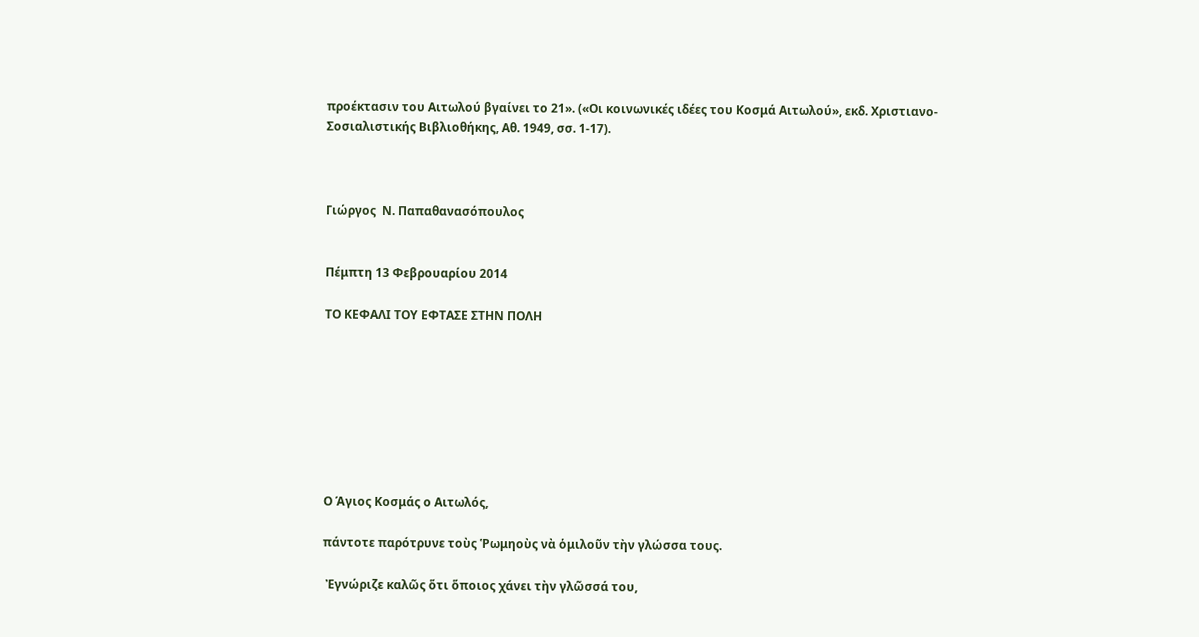προέκτασιν του Αιτωλού βγαίνει το 21». («Οι κοινωνικές ιδέες του Κοσμά Αιτωλού», εκδ. Χριστιανο-Σοσιαλιστικής Βιβλιοθήκης, Αθ. 1949, σσ. 1-17).



Γιώργος  Ν. Παπαθανασόπουλος


Πέμπτη 13 Φεβρουαρίου 2014

ΤΟ ΚΕΦΑΛΙ ΤΟΥ ΕΦΤΑΣΕ ΣΤΗΝ ΠΟΛΗ








Ο Άγιος Κοσμάς ο Αιτωλός,

πάντοτε παρότρυνε τοὺς Ῥωμηοὺς νὰ ὁμιλοῦν τὴν γλώσσα τους.

 Ἐγνώριζε καλῶς ὅτι ὅποιος χάνει τὴν γλῶσσά του,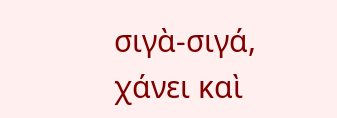σιγὰ-σιγά, χάνει καὶ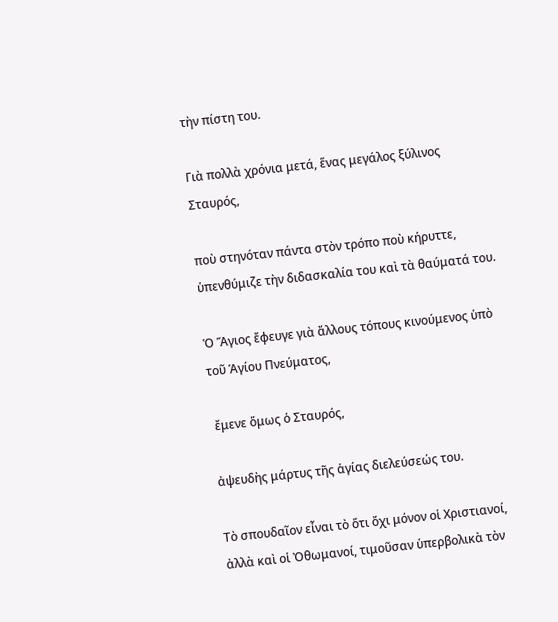τὴν πίστη του.

Γιὰ πολλὰ χρόνια μετά, ἕνας μεγάλος ξύλινος Σταυρός,

ποὺ στηνόταν πάντα στὸν τρόπο ποὺ κήρυττε, ὑπενθύμιζε τὴν διδασκαλία του καὶ τὰ θαύματά του.

Ὁ Ἅγιος ἔφευγε γιὰ ἄλλους τόπους κινούμενος ὑπὸ τοῦ Ἁγίου Πνεύματος,

 ἔμενε ὅμως ὁ Σταυρός,

ἀψευδὴς μάρτυς τῆς ἁγίας διελεύσεώς του.

Τὸ σπουδαῖον εἶναι τὸ ὅτι ὄχι μόνον οἱ Χριστιανοί, ἀλλὰ καὶ οἱ Ὀθωμανοί, τιμοῦσαν ὑπερβολικὰ τὸν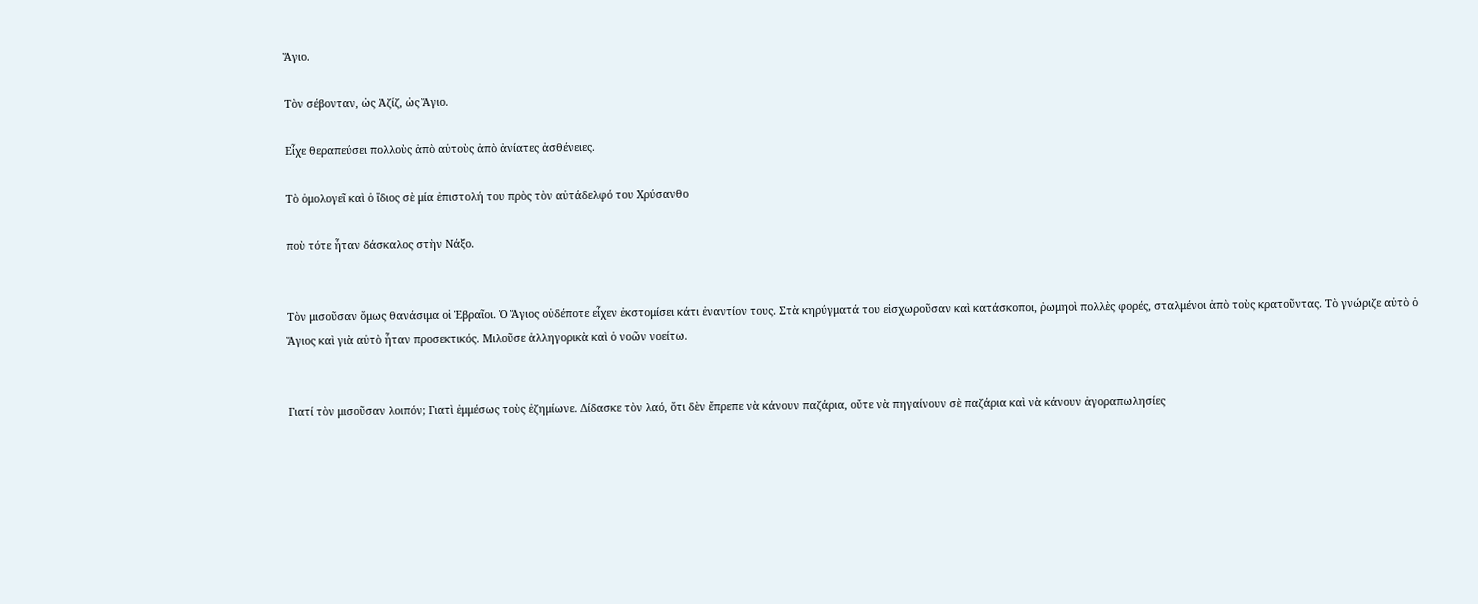Ἅγιο.

Τὸν σέβονταν, ὡς Ἀζίζ, ὡς Ἅγιο.

Εἶχε θεραπεύσει πολλοὺς ἀπὸ αὐτοὺς ἀπὸ ἀνίατες ἀσθένειες.

Τὸ ὁμολογεῖ καὶ ὁ ἴδιος σὲ μία ἐπιστολή του πρὸς τὸν αὐτάδελφό του Χρύσανθο

ποὺ τότε ἦταν δάσκαλος στὴν Νάξο.


Τὸν μισοῦσαν ὅμως θανάσιμα οἱ Ἑβραῖοι. Ὁ Ἅγιος οὐδέποτε εἶχεν ἐκστομίσει κάτι ἐναντίον τους. Στὰ κηρύγματά του εἰσχωροῦσαν καὶ κατάσκοποι, ῥωμηοὶ πολλὲς φορές, σταλμένοι ἀπὸ τοὺς κρατοῦντας. Τὸ γνώριζε αὐτὸ ὁ Ἅγιος καὶ γιὰ αὐτὸ ἦταν προσεκτικός. Μιλοῦσε ἀλληγορικὰ καὶ ὁ νοῶν νοείτω.


Γιατί τὸν μισοῦσαν λοιπόν; Γιατὶ ἐμμέσως τοὺς ἐζημίωνε. Δίδασκε τὸν λαό, ὅτι δὲν ἔπρεπε νὰ κάνουν παζάρια, οὔτε νὰ πηγαίνουν σὲ παζάρια καὶ νὰ κάνουν ἀγοραπωλησίες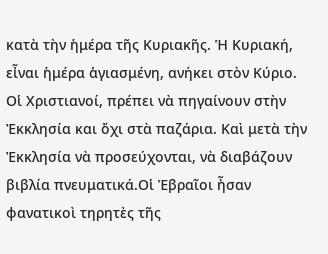κατὰ τὴν ἡμέρα τῆς Κυριακῆς. Ἡ Κυριακή, εἶναι ἡμέρα ἁγιασμένη, ανήκει στὸν Κύριο. Οἱ Χριστιανοί, πρέπει νὰ πηγαίνουν στὴν Ἐκκλησία και ὄχι στὰ παζάρια. Καὶ μετὰ τὴν Ἐκκλησία νὰ προσεύχονται, νὰ διαβάζουν βιβλία πνευματικά.Οἱ Ἑβραῖοι ἦσαν φανατικοὶ τηρητὲς τῆς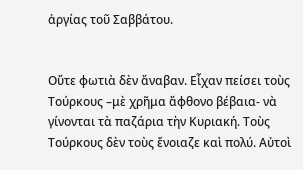ἀργίας τοῦ Σαββάτου.


Οὔτε φωτιὰ δὲν ἄναβαν. Εἶχαν πείσει τοὺς Τούρκους –μὲ χρῆμα ἄφθονο βέβαια- νὰ γίνονται τὰ παζάρια τὴν Κυριακή. Τοὺς Τούρκους δὲν τοὺς ἔνοιαζε καὶ πολύ. Αὐτοὶ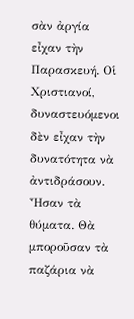σὰν ἀργία εἶχαν τὴν Παρασκευή. Οἱ Χριστιανοί, δυναστευόμενοι δὲν εἶχαν τὴν δυνατότητα νὰ ἀντιδράσουν. Ἦσαν τὰ θύματα. Θὰ μποροῦσαν τὰ παζάρια νὰ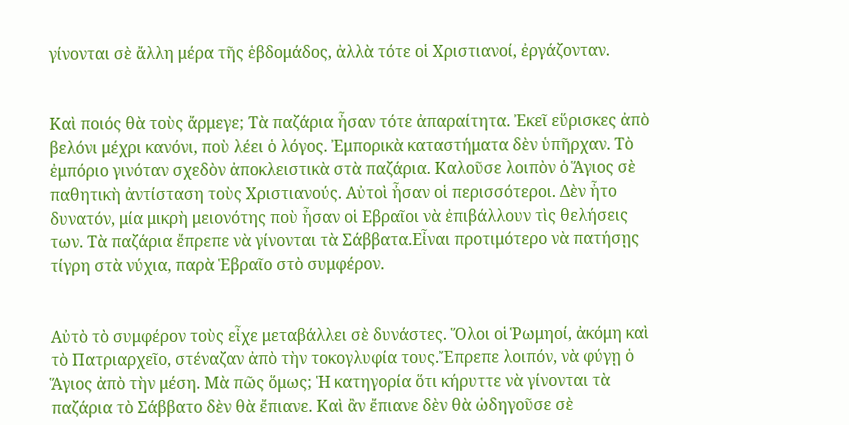γίνονται σὲ ἄλλη μέρα τῆς ἑβδομάδος, ἀλλὰ τότε οἱ Χριστιανοί, ἐργάζονταν.


Καὶ ποιός θὰ τοὺς ἄρμεγε; Τὰ παζάρια ἦσαν τότε ἀπαραίτητα. Ἐκεῖ εὕρισκες ἀπὸ βελόνι μέχρι κανόνι, ποὺ λέει ὁ λόγος. Ἐμπορικὰ καταστήματα δὲν ὑπῆρχαν. Τὸ ἐμπόριο γινόταν σχεδὸν ἀποκλειστικὰ στὰ παζάρια. Καλοῦσε λοιπὸν ὁ Ἅγιος σὲ παθητικὴ ἀντίσταση τοὺς Χριστιανούς. Αὐτοὶ ἦσαν οἱ περισσότεροι. Δὲν ἦτο δυνατόν, μία μικρὴ μειονότης ποὺ ἦσαν οἱ Εβραῖοι νὰ ἐπιβάλλουν τὶς θελήσεις των. Τὰ παζάρια ἔπρεπε νὰ γίνονται τὰ Σάββατα.Εἶναι προτιμότερο νὰ πατήσῃς τίγρη στὰ νύχια, παρὰ Ἑβραῖο στὸ συμφέρον.


Αὐτὸ τὸ συμφέρον τοὺς εἶχε μεταβάλλει σὲ δυνάστες. Ὅλοι οἱ Ῥωμηοί, ἀκόμη καὶ τὸ Πατριαρχεῖο, στέναζαν ἀπὸ τὴν τοκογλυφία τους.Ἔπρεπε λοιπόν, νὰ φύγῃ ὁ Ἅγιος ἀπὸ τὴν μέση. Μὰ πῶς ὅμως; Ἡ κατηγορία ὅτι κήρυττε νὰ γίνονται τὰ παζάρια τὸ Σάββατο δὲν θὰ ἔπιανε. Καὶ ἂν ἔπιανε δὲν θὰ ὡδηγοῦσε σὲ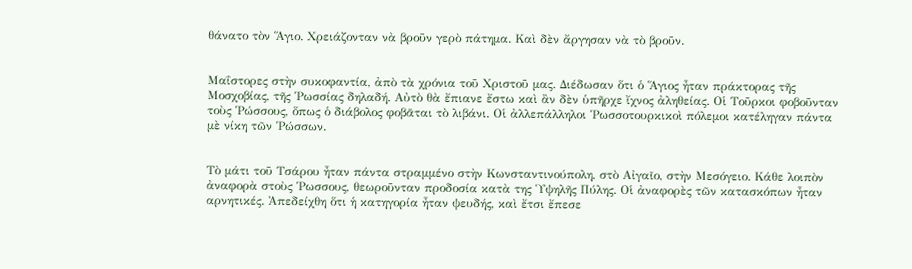θάνατο τὸν Ἅγιο. Χρειάζονταν νὰ βροῦν γερὸ πάτημα. Καὶ δὲν ἄργησαν νὰ τὸ βροῦν.


Μαΐστορες στὴν συκοφαντία, ἀπὸ τὰ χρόνια τοῦ Χριστοῦ μας. Διέδωσαν ὅτι ὁ Ἅγιος ἦταν πράκτορας τῆς Μοσχοβίας, τῆς Ῥωσσίας δηλαδή. Αὐτὸ θὰ ἔπιανε ἔστω καὶ ἂν δὲν ὑπῆρχε ἴχνος ἀληθείας. Οἱ Τοῦρκοι φοβοῦνταν τοὺς Ῥώσσους, ὅπως ὁ διάβολος φοβᾶται τὸ λιβάνι. Οἱ ἀλλεπάλληλοι Ῥωσσοτουρκικοὶ πόλεμοι κατέληγαν πάντα μὲ νίκη τῶν Ῥώσσων.


Τὸ μάτι τοῦ Τσάρου ἦταν πάντα στραμμένο στὴν Κωνσταντινούπολη, στὸ Αἰγαῖο, στὴν Μεσόγειο. Κάθε λοιπὸν ἀναφορὰ στοὺς Ῥωσσους, θεωροῦνταν προδοσία κατὰ της Ὑψηλῆς Πύλης. Οἱ ἀναφορὲς τῶν κατασκόπων ἦταν αρνητικές. Ἀπεδείχθη ὅτι ἡ κατηγορία ἦταν ψευδής, καὶ ἔτσι ἔπεσε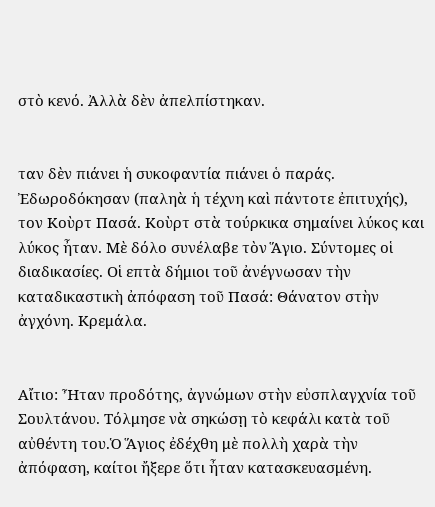στὸ κενό. Ἀλλὰ δὲν ἀπελπίστηκαν.


ταν δὲν πιάνει ἡ συκοφαντία πιάνει ὁ παράς. Ἐδωροδόκησαν (παληὰ ἡ τέχνη καὶ πάντοτε ἐπιτυχής), τον Κοὺρτ Πασά. Κοὺρτ στὰ τούρκικα σημαίνει λύκος και λύκος ἦταν. Μὲ δόλο συνέλαβε τὸν Ἅγιο. Σύντομες οἱ διαδικασίες. Οἱ επτὰ δήμιοι τοῦ ἀνέγνωσαν τὴν καταδικαστικὴ ἀπόφαση τοῦ Πασά: Θάνατον στὴν ἀγχόνη. Κρεμάλα.


Αἴτιο: Ἦταν προδότης, ἀγνώμων στὴν εὐσπλαγχνία τοῦ Σουλτάνου. Τόλμησε νὰ σηκώσῃ τὸ κεφάλι κατὰ τοῦ αὐθέντη του.Ὁ Ἅγιος ἐδέχθη μὲ πολλὴ χαρὰ τὴν ἀπόφαση, καίτοι ἤξερε ὅτι ἦταν κατασκευασμένη.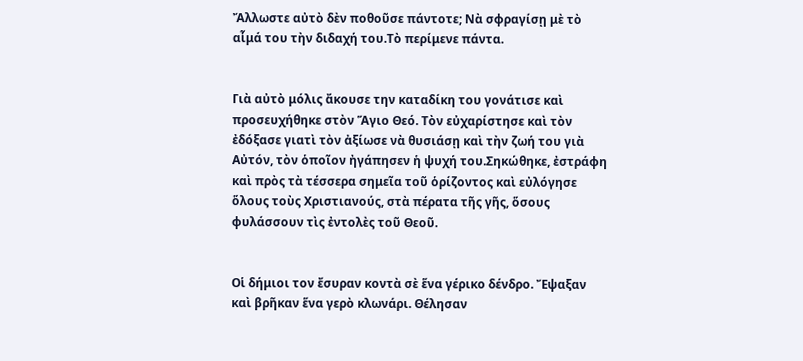Ἄλλωστε αὐτὸ δὲν ποθοῦσε πάντοτε; Νὰ σφραγίσῃ μὲ τὸ αἷμά του τὴν διδαχή του.Τὸ περίμενε πάντα.


Γιὰ αὐτὸ μόλις ἄκουσε την καταδίκη του γονάτισε καὶ προσευχήθηκε στὸν Ἅγιο Θεό. Τὸν εὐχαρίστησε καὶ τὸν ἐδόξασε γιατὶ τὸν ἀξίωσε νὰ θυσιάσῃ καὶ τὴν ζωή του γιὰ Αὐτόν, τὸν ὁποῖον ἠγάπησεν ἡ ψυχή του.Σηκώθηκε, ἐστράφη καὶ πρὸς τὰ τέσσερα σημεῖα τοῦ ὁρίζοντος καὶ εὐλόγησε ὅλους τοὺς Χριστιανούς, στὰ πέρατα τῆς γῆς, ὅσους φυλάσσουν τὶς ἐντολὲς τοῦ Θεοῦ.


Οἱ δήμιοι τον ἔσυραν κοντὰ σὲ ἕνα γέρικο δένδρο. Ἔψαξαν καὶ βρῆκαν ἕνα γερὸ κλωνάρι. Θέλησαν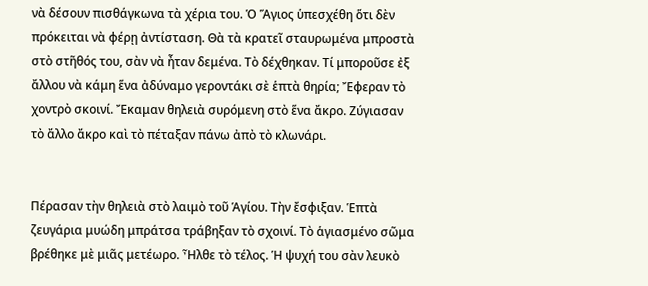νὰ δέσουν πισθάγκωνα τὰ χέρια του. Ὁ Ἅγιος ὑπεσχέθη ὅτι δὲν πρόκειται νὰ φέρῃ ἀντίσταση. Θὰ τὰ κρατεῖ σταυρωμένα μπροστὰ στὸ στῆθός του, σὰν νὰ ἦταν δεμένα. Τὸ δέχθηκαν. Τί μποροῦσε ἐξ ἄλλου νὰ κάμη ἕνα ἀδύναμο γεροντάκι σὲ ἑπτὰ θηρία; Ἔφεραν τὸ χοντρὸ σκοινί. Ἔκαμαν θηλειὰ συρόμενη στὸ ἕνα ἄκρο. Ζύγιασαν τὸ ἄλλο ἄκρο καὶ τὸ πέταξαν πάνω ἀπὸ τὸ κλωνάρι.


Πέρασαν τὴν θηλειὰ στὸ λαιμὸ τοῦ Ἁγίου. Τὴν ἔσφιξαν. Ἑπτὰ ζευγάρια μυώδη μπράτσα τράβηξαν τὸ σχοινί. Τὸ ἁγιασμένο σῶμα βρέθηκε μὲ μιᾶς μετέωρο. Ἦλθε τὸ τέλος. Ἡ ψυχή του σὰν λευκὸ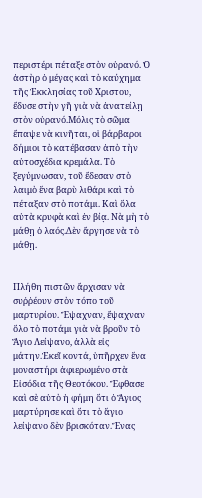περιστέρι πέταξε στὸν οὐρανό. Ὁ ἀστὴρ ὁ μέγας καὶ τὸ καύχημα τῆς Ἐκκλησίας τοῦ Χριστου, ἔδυσε στὴν γῆ γιὰ νὰ ἀνατείλῃ στὸν οὐρανό.Μόλις τὸ σῶμα ἔπαψε νὰ κινῆται, οἱ βάρβαροι δήμιοι τὸ κατέβασαν ἀπὸ τὴν αὐτοσχέδια κρεμάλα. Τὸ ξεγύμνωσαν, τοῦ ἔδεσαν στὸ λαιμὸ ἕνα βαρὺ λιθάρι καὶ τὸ πέταξαν στὸ ποτάμι. Καὶ ὅλα αὐτὰ κρυφὰ καὶ ἐν βίᾳ. Νὰ μὴ τὸ μάθῃ ὁ λαός.Δὲν ἄργησε νὰ τὸ μάθῃ.


Πλήθη πιστῶν ἄρχισαν νὰ συῤῥέουν στὸν τόπο τοῦ μαρτυρίου. Ἔψαχναν, ἔψαχναν ὅλο τὸ ποτάμι γιὰ νὰ βροῦν τὸ Ἅγιο Λείψανο, ἀλλὰ εἰς μάτην.Ἐκεῖ κοντά, ὑπῆρχεν ἕνα μοναστήρι ἀφιερωμένο στὰ Εἰσόδια τῆς Θεοτόκου. Ἔφθασε καὶ σὲ αὐτὸ ἡ φήμη ὅτι ὁ Ἅγιος μαρτύρησε καὶ ὅτι τὸ ἅγιο λείψανο δὲν βρισκόταν.Ἕνας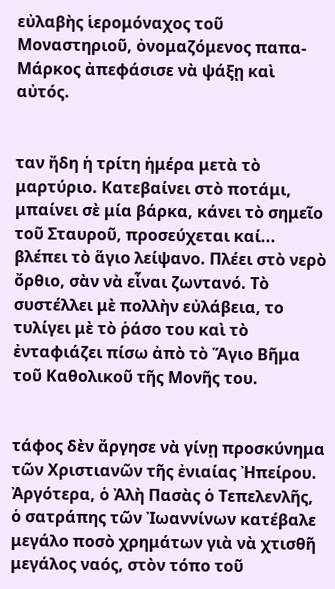εὐλαβὴς ἱερομόναχος τοῦ Μοναστηριοῦ, ὀνομαζόμενος παπα-Μάρκος ἀπεφάσισε νὰ ψάξῃ καὶ αὐτός.


ταν ἤδη ἡ τρίτη ἡμέρα μετὰ τὸ μαρτύριο. Κατεβαίνει στὸ ποτάμι, μπαίνει σὲ μία βάρκα, κάνει τὸ σημεῖο τοῦ Σταυροῦ, προσεύχεται καί... βλέπει τὸ ἅγιο λείψανο. Πλέει στὸ νερὸ ὄρθιο, σὰν νὰ εἶναι ζωντανό. Τὸ συστέλλει μὲ πολλὴν εὐλάβεια, το τυλίγει μὲ τὸ ῥάσο του καὶ τὸ ἐνταφιάζει πίσω ἀπὸ τὸ Ἅγιο Βῆμα τοῦ Καθολικοῦ τῆς Μονῆς του.


τάφος δὲν ἄργησε νὰ γίνῃ προσκύνημα τῶν Χριστιανῶν τῆς ἐνιαίας Ἠπείρου. Ἀργότερα, ὁ Ἀλὴ Πασὰς ὁ Τεπελενλῆς, ὁ σατράπης τῶν Ἰωαννίνων κατέβαλε μεγάλο ποσὸ χρημάτων γιὰ νὰ χτισθῆ μεγάλος ναός, στὸν τόπο τοῦ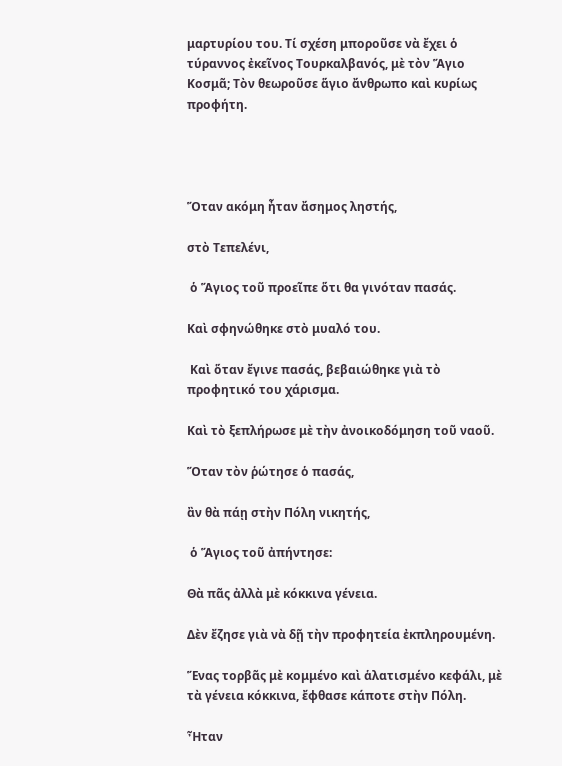μαρτυρίου του. Τί σχέση μποροῦσε νὰ ἔχει ὁ τύραννος ἐκεῖνος Τουρκαλβανός, μὲ τὸν Ἅγιο Κοσμᾶ; Τὸν θεωροῦσε ἅγιο ἄνθρωπο καὶ κυρίως προφήτη.




Ὅταν ακόμη ἦταν ἄσημος ληστής,

στὸ Τεπελένι,

 ὁ Ἅγιος τοῦ προεῖπε ὅτι θα γινόταν πασάς.

Καὶ σφηνώθηκε στὸ μυαλό του.

 Καὶ ὅταν ἔγινε πασάς, βεβαιώθηκε γιὰ τὸ προφητικό του χάρισμα.

Καὶ τὸ ξεπλήρωσε μὲ τὴν ἀνοικοδόμηση τοῦ ναοῦ.

Ὅταν τὸν ῥώτησε ὁ πασάς,

ἂν θὰ πάῃ στὴν Πόλη νικητής,

 ὁ Ἅγιος τοῦ ἀπήντησε:

Θὰ πᾶς ἀλλὰ μὲ κόκκινα γένεια.

Δὲν ἔζησε γιὰ νὰ δῇ τὴν προφητεία ἐκπληρουμένη.

Ἕνας τορβᾶς μὲ κομμένο καὶ ἁλατισμένο κεφάλι, μὲ τὰ γένεια κόκκινα, ἔφθασε κάποτε στὴν Πόλη.

Ἦταν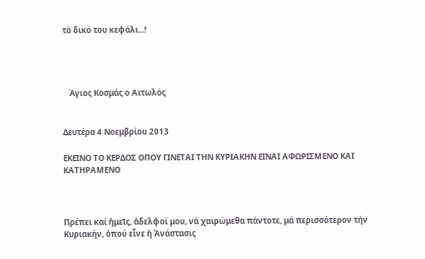τὸ δικό του κεφάλι...!




   Άγιος Κοσμάς ο Αιτωλός


Δευτέρα 4 Νοεμβρίου 2013

ΕΚΕΙΝΟ ΤΟ ΚΕΡΔΟΣ ΟΠΟΥ ΓΙΝΕΤΑΙ ΤΗΝ ΚΥΡΙΑΚΗΝ ΕΙΝΑΙ ΑΦΩΡΙΣΜΕΝΟ ΚΑΙ ΚΑΤΗΡΑΜΕΝΟ



Πρέπει καί ἡμεῖς, ἀδελφοί μου, νά χαιρώμεθα πάντοτε, μά περισσότερον τήν Κυριακήν, ὁπού εἶνε ἡ Ἀνάστασις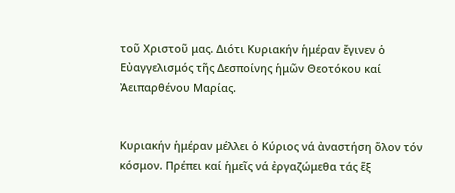τοῦ Χριστοῦ μας. Διότι Κυριακήν ἡμέραν ἔγινεν ὁ Εὐαγγελισμός τῆς Δεσποίνης ἡμῶν Θεοτόκου καί Ἀειπαρθένου Μαρίας.


Κυριακήν ἡμέραν μέλλει ὁ Κύριος νά ἀναστήση ὅλον τόν κόσμον. Πρέπει καί ἡμεῖς νά ἐργαζώμεθα τάς ἕξ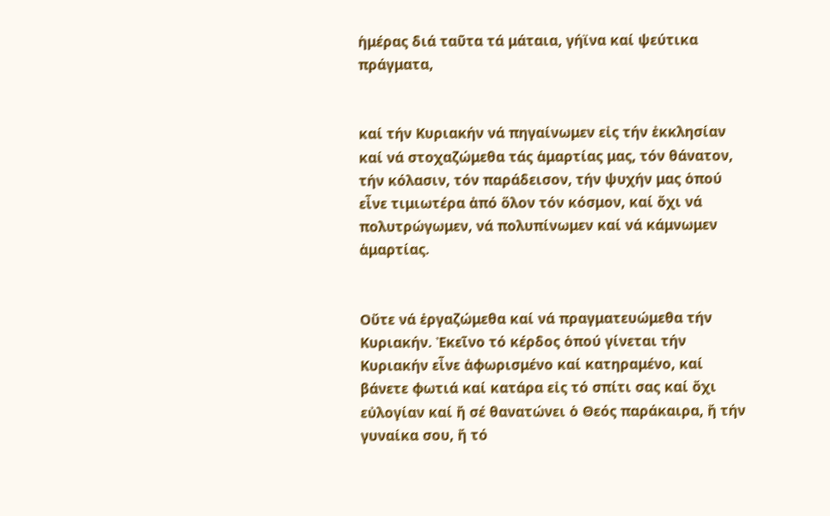ἡμέρας διά ταῦτα τά μάταια, γήϊνα καί ψεύτικα πράγματα,


καί τήν Κυριακήν νά πηγαίνωμεν εἰς τήν ἐκκλησίαν καί νά στοχαζώμεθα τάς ἁμαρτίας μας, τόν θάνατον, τήν κόλασιν, τόν παράδεισον, τήν ψυχήν μας ὁπού εἶνε τιμιωτέρα ἀπό ὅλον τόν κόσμον, καί ὄχι νά πολυτρώγωμεν, νά πολυπίνωμεν καί νά κάμνωμεν ἁμαρτίας.


Oὔτε νά ἐργαζώμεθα καί νά πραγματευώμεθα τήν Κυριακήν. Ἐκεῖνο τό κέρδος ὁπού γίνεται τήν Κυριακήν εἶνε ἀφωρισμένο καί κατηραμένο, καί βάνετε φωτιά καί κατάρα εἰς τό σπίτι σας καί ὄχι εὐλογίαν καί ἤ σέ θανατώνει ὁ Θεός παράκαιρα, ἤ τήν γυναίκα σου, ἤ τό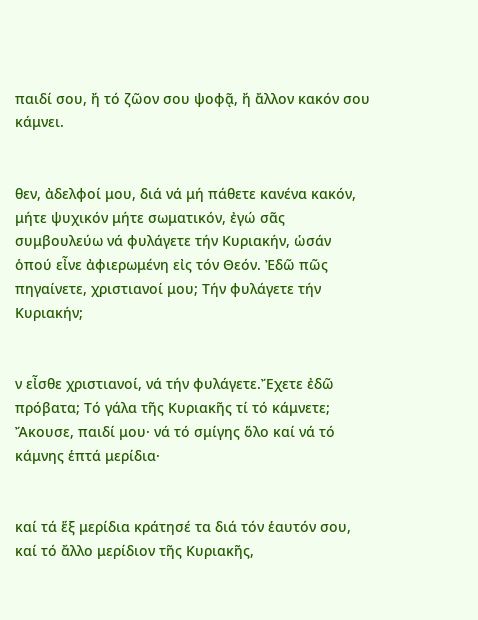παιδί σου, ἤ τό ζῶον σου ψοφᾷ, ἤ ἄλλον κακόν σου κάμνει.


θεν, ἀδελφοί μου, διά νά μή πάθετε κανένα κακόν, μήτε ψυχικόν μήτε σωματικόν, ἐγώ σᾶς συμβουλεύω νά φυλάγετε τήν Κυριακήν, ὡσάν ὁπού εἶνε ἀφιερωμένη εἰς τόν Θεόν. Ἐδῶ πῶς πηγαίνετε, χριστιανοί μου; Τήν φυλάγετε τήν Κυριακήν;


ν εἶσθε χριστιανοί, νά τήν φυλάγετε.Ἔχετε ἐδῶ πρόβατα; Τό γάλα τῆς Κυριακῆς τί τό κάμνετε; Ἄκουσε, παιδί μου· νά τό σμίγης ὅλο καί νά τό κάμνης ἑπτά μερίδια·


καί τά ἕξ μερίδια κράτησέ τα διά τόν ἑαυτόν σου, καί τό ἄλλο μερίδιον τῆς Κυριακῆς,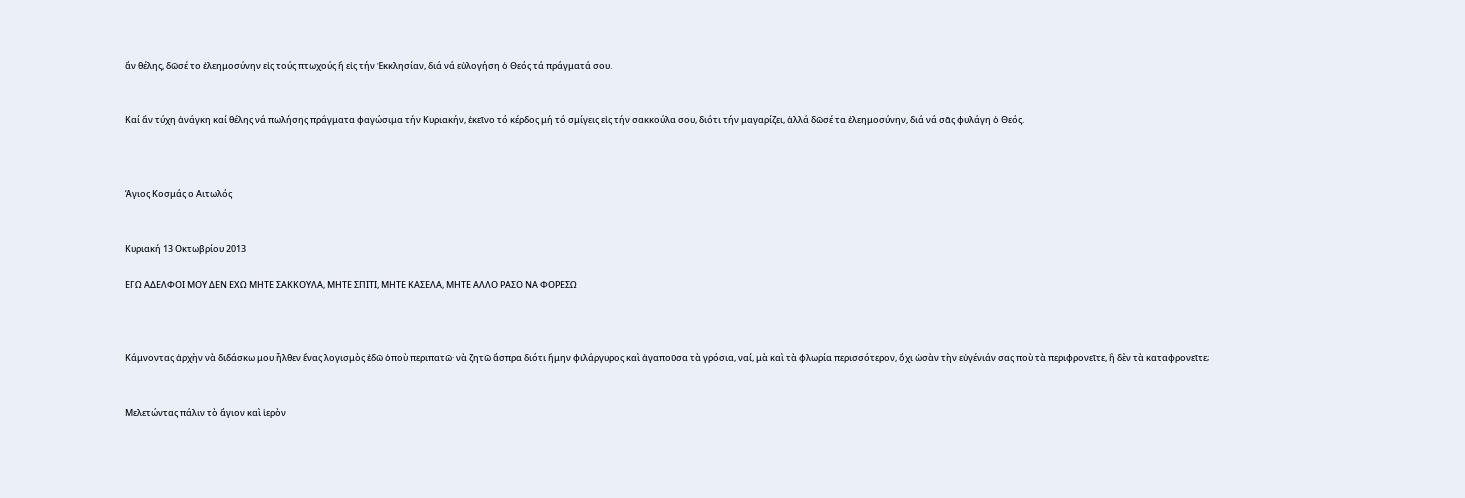ἄν θέλης, δῶσέ το ἐλεημοσύνην εἰς τούς πτωχούς ἤ εἰς τήν Ἐκκλησίαν, διά νά εὐλογήση ὁ Θεός τά πράγματά σου.


Καί ἄν τύχη ἀνάγκη καί θέλης νά πωλήσης πράγματα φαγώσιμα τήν Κυριακήν, ἐκεῖνο τό κέρδος μή τό σμίγεις εἰς τήν σακκούλα σου, διότι τήν μαγαρίζει, ἀλλά δῶσέ τα ἐλεημοσύνην, διά νά σᾶς φυλάγη ὁ Θεός.



Άγιος Κοσμάς ο Αιτωλός


Κυριακή 13 Οκτωβρίου 2013

ΕΓΩ ΑΔΕΛΦΟΙ ΜΟΥ ΔΕΝ ΕΧΩ ΜΗΤΕ ΣΑΚΚΟΥΛΑ, ΜΗΤΕ ΣΠΙΤΙ, ΜΗΤΕ ΚΑΣΕΛΑ, ΜΗΤΕ ΑΛΛΟ ΡΑΣΟ ΝΑ ΦΟΡΕΣΩ



Κάμνοντας ἀρχὴν νὰ διδάσκω μου ἦλθεν ἕνας λογισμὸς ἐδῶ ὁποὺ περιπατῶ· νὰ ζητῶ ἄσπρα διότι ἤμην φιλάργυρος καὶ ἀγαποῦσα τὰ γρόσια, ναί, μὰ καὶ τὰ φλωρία περισσότερον, ὄχι ὡσὰν τὴν εὐγένιάν σας ποὺ τὰ περιφρονεῖτε, ἢ δὲν τὰ καταφρονεῖτε;


Μελετώντας πάλιν τὸ ἅγιον καὶ ἱερὸν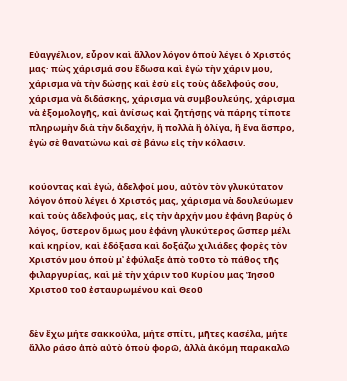Εὐαγγέλιον, εὗρον καὶ ἄλλον λόγον ὁποὺ λέγει ὁ Χριστός μας· πὼς χάρισμά σου ἔδωσα καὶ ἐγὼ τὴν χάριν μου, χάρισμα νὰ τὴν δώσῃς καὶ ἐσὺ εἰς τοὺς ἀδελφούς σου, χάρισμα νὰ διδάσκης, χάρισμα νὰ συμβουλεύης, χάρισμα νὰ ἐξομολογῆς, καὶ ἀνίσως καὶ ζητήσῃς νὰ πάρης τίποτε πληρωμὴν διὰ τὴν διδαχήν, ἢ πολλὰ ἢ ὀλίγα, ἢ ἕνα ἄσπρο, ἐγὼ σὲ θανατώνω καὶ σὲ βάνω εἰς τὴν κόλασιν.


κούοντας καὶ ἐγώ, ἀδελφοί μου, αὐτὸν τὸν γλυκύτατον λόγον ὁποὺ λέγει ὁ Χριστός μας, χάρισμα νὰ δουλεύωμεν καὶ τοὺς ἀδελφούς μας, εἰς τὴν ἀρχήν μου ἐφάνη βαρὺς ὁ λόγος, ὕστερον ὅμως μου ἐφάνη γλυκύτερος ὥσπερ μέλι καὶ κηρίον, καὶ ἐδόξασα καὶ δοξάζω χιλιάδες φορὲς τὸν Χριστόν μου ὁποὺ μ᾿ ἐφύλαξε ἀπὸ τοῦτο τὸ πάθος τῆς φιλαργυρίας, καὶ μὲ τὴν χάριν τοῦ Κυρίου μας Ἰησοῦ Χριστοῦ τοῦ ἐσταυρωμένου καὶ Θεοῦ


δὲν ἔχω μήτε σακκούλα, μήτε σπίτι, μῆτες κασέλα, μήτε ἄλλο ράσο ἀπὸ αὐτὸ ὁποὺ φορῶ, ἀλλὰ ἀκόμη παρακαλῶ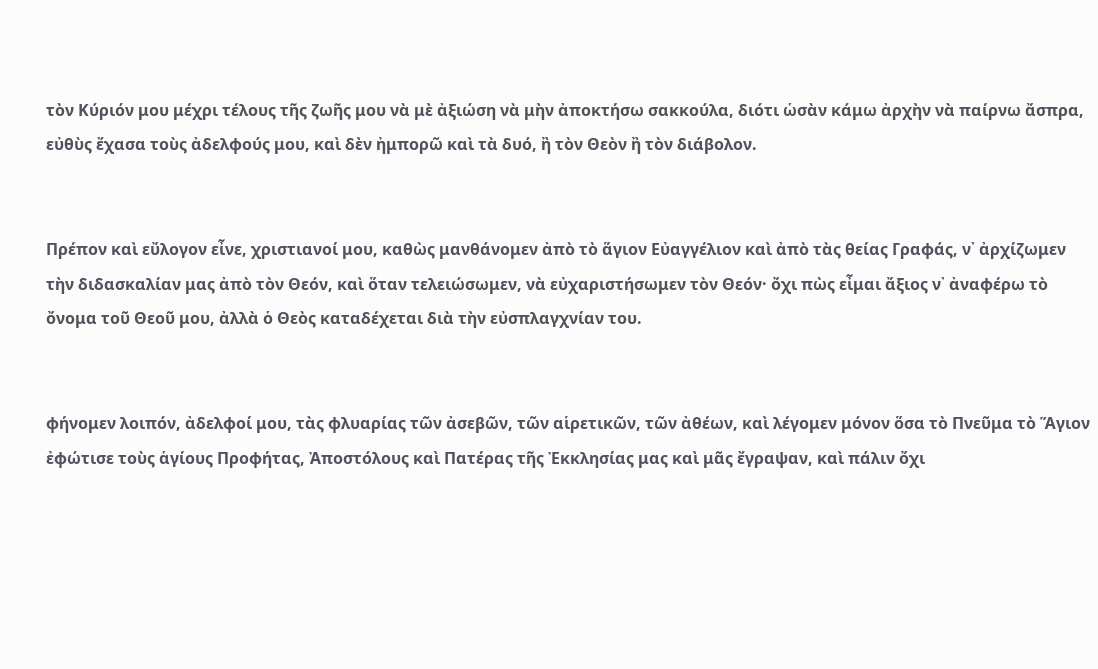τὸν Κύριόν μου μέχρι τέλους τῆς ζωῆς μου νὰ μὲ ἀξιώση νὰ μὴν ἀποκτήσω σακκούλα, διότι ὡσὰν κάμω ἀρχὴν νὰ παίρνω ἄσπρα, εὐθὺς ἔχασα τοὺς ἀδελφούς μου, καὶ δὲν ἠμπορῶ καὶ τὰ δυό, ἢ τὸν Θεὸν ἢ τὸν διάβολον.


Πρέπον καὶ εὔλογον εἶνε, χριστιανοί μου, καθὼς μανθάνομεν ἀπὸ τὸ ἅγιον Εὐαγγέλιον καὶ ἀπὸ τὰς θείας Γραφάς, ν᾿ ἀρχίζωμεν τὴν διδασκαλίαν μας ἀπὸ τὸν Θεόν, καὶ ὅταν τελειώσωμεν, νὰ εὐχαριστήσωμεν τὸν Θεόν· ὄχι πὼς εἶμαι ἄξιος ν᾿ ἀναφέρω τὸ ὄνομα τοῦ Θεοῦ μου, ἀλλὰ ὁ Θεὸς καταδέχεται διὰ τὴν εὐσπλαγχνίαν του.


φήνομεν λοιπόν, ἀδελφοί μου, τὰς φλυαρίας τῶν ἀσεβῶν, τῶν αἱρετικῶν, τῶν ἀθέων, καὶ λέγομεν μόνον ὅσα τὸ Πνεῦμα τὸ Ἅγιον ἐφώτισε τοὺς ἁγίους Προφήτας, Ἀποστόλους καὶ Πατέρας τῆς Ἐκκλησίας μας καὶ μᾶς ἔγραψαν, καὶ πάλιν ὄχι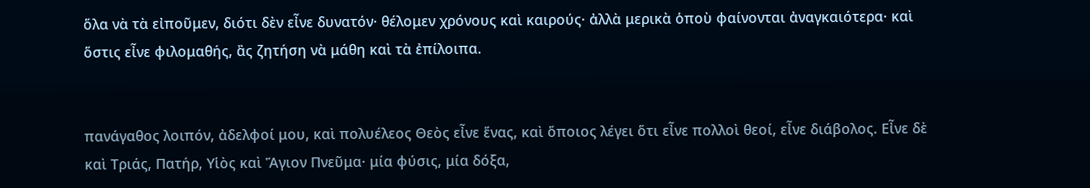ὅλα νὰ τὰ εἰποῦμεν, διότι δὲν εἶνε δυνατόν· θέλομεν χρόνους καὶ καιρούς· ἀλλὰ μερικὰ ὁποὺ φαίνονται ἀναγκαιότερα· καὶ ὅστις εἶνε φιλομαθής, ἂς ζητήση νὰ μάθη καὶ τὰ ἐπίλοιπα.


πανάγαθος λοιπόν, ἀδελφοί μου, καὶ πολυέλεος Θεὸς εἶνε ἕνας, καὶ ὅποιος λέγει ὅτι εἶνε πολλοὶ θεοί, εἶνε διάβολος. Εἶνε δὲ καὶ Τριάς, Πατήρ, Υἱὸς καὶ Ἅγιον Πνεῦμα· μία φύσις, μία δόξα,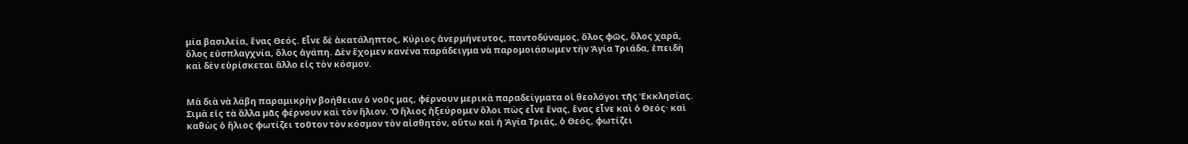μία βασιλεία, ἕνας Θεός. Εἶνε δὲ ἀκατάληπτος, Κύριος ἀνερμήνευτος, παντοδύναμος, ὅλος φῶς, ὅλος χαρά, ὅλος εὐσπλαγχνία, ὅλος ἀγάπη. Δὲν ἔχομεν κανένα παράδειγμα νὰ παρομοιάσωμεν τὴν Ἁγία Τριάδα, ἐπειδὴ καὶ δὲν εὑρίσκεται ἄλλο εἰς τὸν κόσμον.


Μὰ διὰ νὰ λάβη παραμικρὴν βοήθειαν ὁ νοῦς μας, φέρνουν μερικὰ παραδείγματα οἱ θεολόγοι τῆς Ἐκκλησίας. Σιμὰ εἰς τὰ ἄλλα μᾶς φέρνουν καὶ τὸν ἥλιον. Ὁ ἥλιος ἠξεύρομεν ὅλοι πὼς εἶνε ἕνας, ἕνας εἶνε καὶ ὁ Θεός· καὶ καθὼς ὁ ἥλιος φωτίζει τοῦτον τὸν κόσμον τὸν αἰσθητόν, οὕτω καὶ ἡ Ἁγία Τριάς, ὁ Θεός, φωτίζει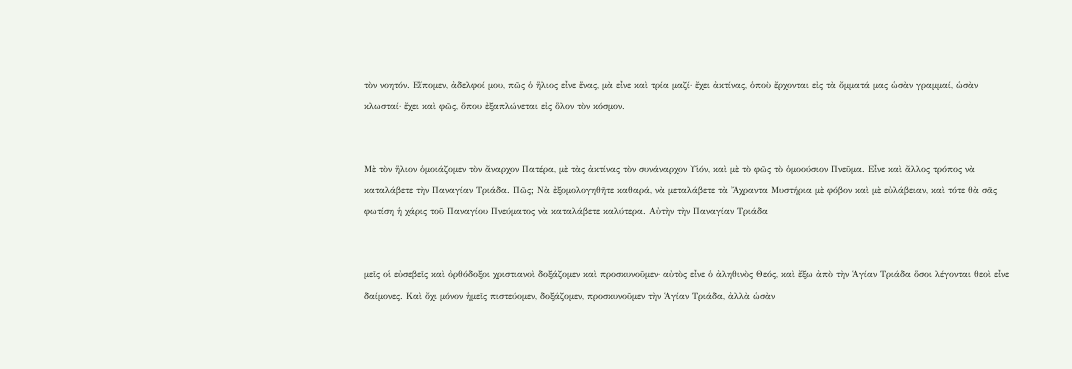τὸν νοητόν. Εἴπομεν, ἀδελφοί μου, πῶς ὁ ἥλιος εἶνε ἕνας, μὰ εἶνε καὶ τρία μαζί· ἔχει ἀκτίνας, ὁποὺ ἔρχονται εἰς τὰ ὄμματά μας ὡσὰν γραμμαί, ὡσὰν κλωσταί· ἔχει καὶ φῶς, ὅπου ἐξαπλώνεται εἰς ὅλον τὸν κόσμον.


Μὲ τὸν ἥλιον ὁμοιάζομεν τὸν ἄναρχον Πατέρα, μὲ τὰς ἀκτίνας τὸν συνάναρχον Υἱόν, καὶ μὲ τὸ φῶς τὸ ὁμοούσιον Πνεῦμα. Εἶνε καὶ ἄλλος τρόπος νὰ καταλάβετε τὴν Παναγίαν Τριάδα. Πῶς; Νὰ ἐξομολογηθῆτε καθαρά, νὰ μεταλάβετε τὰ Ἄχραντα Μυστήρια μὲ φόβον καὶ μὲ εὐλάβειαν, καὶ τότε θὰ σᾶς φωτίση ἡ χάρις τοῦ Παναγίου Πνεύματος νὰ καταλάβετε καλύτερα. Αὐτὴν τὴν Παναγίαν Τριάδα


μεῖς οἱ εὐσεβεῖς καὶ ὀρθόδοξοι χριστιανοὶ δοξάζομεν καὶ προσκυνοῦμεν· αὐτὸς εἶνε ὁ ἀληθινὸς Θεός, καὶ ἔξω ἀπὸ τὴν Ἁγίαν Τριάδα ὅσοι λέγονται θεοὶ εἶνε δαίμονες. Καὶ ὄχι μόνον ἡμεῖς πιστεύομεν, δοξάζομεν, προσκυνοῦμεν τὴν Ἁγίαν Τριάδα, ἀλλὰ ὡσὰν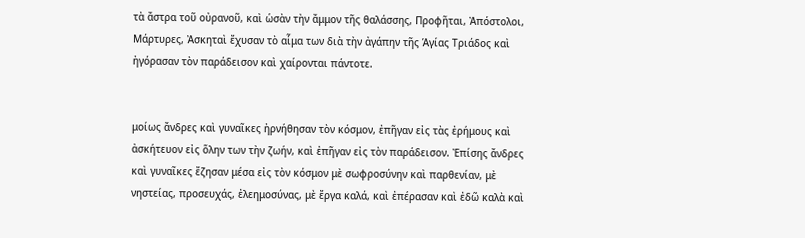τὰ ἄστρα τοῦ οὐρανοῦ, καὶ ὡσὰν τὴν ἄμμον τῆς θαλάσσης, Προφῆται, Ἀπόστολοι, Μάρτυρες, Ἀσκηταὶ ἔχυσαν τὸ αἷμα των διὰ τὴν ἀγάπην τῆς Ἁγίας Τριάδος καὶ ἠγόρασαν τὸν παράδεισον καὶ χαίρονται πάντοτε.


μοίως ἄνδρες καὶ γυναῖκες ἠρνήθησαν τὸν κόσμον, ἐπῆγαν εἰς τὰς ἐρήμους καὶ ἀσκήτευον εἰς ὅλην των τὴν ζωήν, καὶ ἐπῆγαν εἰς τὸν παράδεισον. Ἐπίσης ἄνδρες καὶ γυναῖκες ἔζησαν μέσα εἰς τὸν κόσμον μὲ σωφροσύνην καὶ παρθενίαν, μὲ νηστείας, προσευχάς, ἐλεημοσύνας, μὲ ἔργα καλά, καὶ ἐπέρασαν καὶ ἐδῶ καλὰ καὶ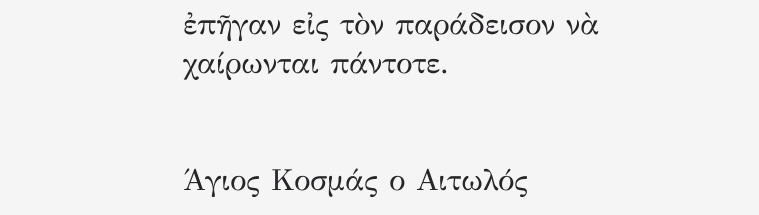ἐπῆγαν εἰς τὸν παράδεισον νὰ χαίρωνται πάντοτε.


Άγιος Κοσμάς ο Αιτωλός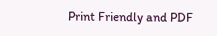Print Friendly and PDF